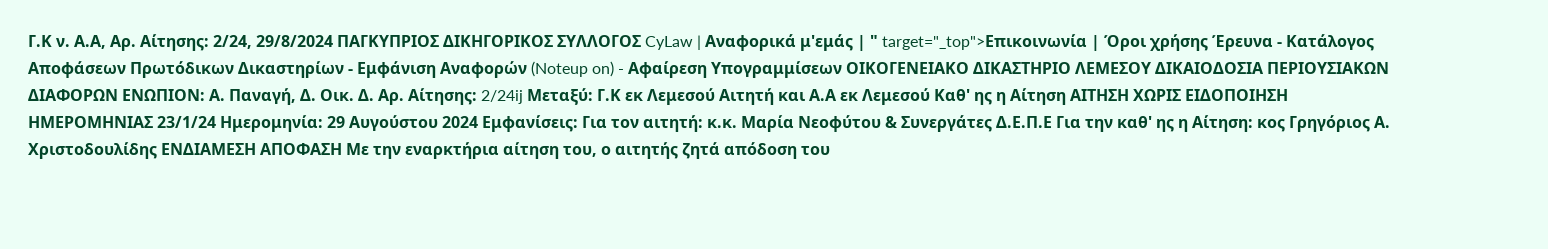Γ.Κ ν. Α.Α, Αρ. Αίτησης: 2/24, 29/8/2024 ΠΑΓΚΥΠΡΙΟΣ ΔΙΚΗΓΟΡΙΚΟΣ ΣΥΛΛΟΓΟΣ CyLaw | Αναφορικά μ'εμάς | " target="_top">Επικοινωνία | Όροι χρήσης Έρευνα - Κατάλογος Αποφάσεων Πρωτόδικων Δικαστηρίων - Εμφάνιση Αναφορών (Noteup on) - Αφαίρεση Υπογραμμίσεων ΟΙΚΟΓΕΝΕΙΑΚΟ ΔΙΚΑΣΤΗΡΙΟ ΛΕΜΕΣΟΥ ΔΙΚΑΙΟΔΟΣΙΑ ΠΕΡΙΟΥΣΙΑΚΩΝ ΔΙΑΦΟΡΩΝ ΕΝΩΠΙΟΝ: Α. Παναγή, Δ. Οικ. Δ. Αρ. Αίτησης: 2/24ij Μεταξύ: Γ.Κ εκ Λεμεσού Αιτητή και Α.Α εκ Λεμεσού Καθ' ης η Αίτηση ΑΙΤΗΣΗ ΧΩΡΙΣ ΕΙΔΟΠΟΙΗΣΗ ΗΜΕΡΟΜΗΝΙΑΣ 23/1/24 Ημερομηνία: 29 Αυγούστου 2024 Εμφανίσεις: Για τον αιτητή: κ.κ. Μαρία Νεοφύτου & Συνεργάτες Δ.Ε.Π.Ε Για την καθ' ης η Αίτηση: κος Γρηγόριος Α. Χριστοδουλίδης ΕΝΔΙΑΜΕΣΗ ΑΠΟΦΑΣΗ Mε την εναρκτήρια αίτηση του, ο αιτητής ζητά απόδοση του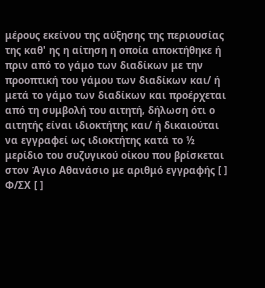μέρους εκείνου της αύξησης της περιουσίας της καθ' ης η αίτηση η οποία αποκτήθηκε ή πριν από το γάμο των διαδίκων με την προοπτική του γάμου των διαδίκων και/ ή μετά το γάμο των διαδίκων και προέρχεται από τη συμβολή του αιτητή, δήλωση ότι ο αιτητής είναι ιδιοκτήτης και/ ή δικαιούται να εγγραφεί ως ιδιοκτήτης κατά το ½ μερίδιο του συζυγικού οίκου που βρίσκεται στον Άγιο Αθανάσιο με αριθμό εγγραφής [ ] Φ/ΣΧ [ ]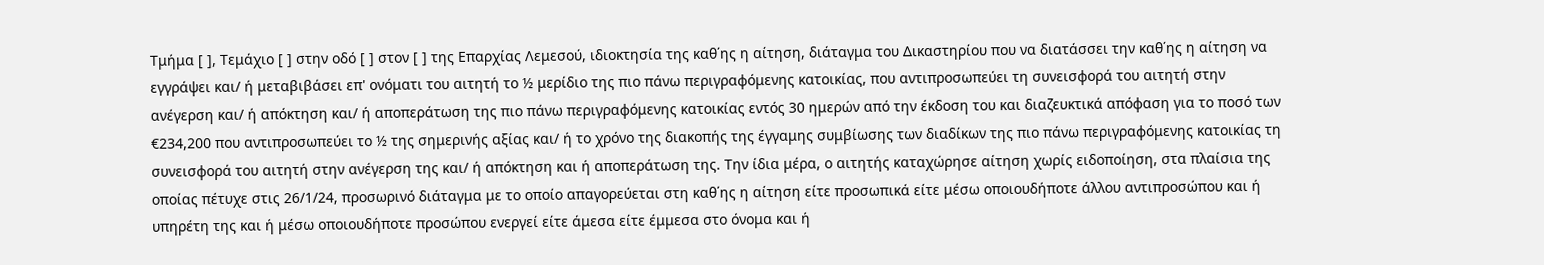Τμήμα [ ], Τεμάχιο [ ] στην οδό [ ] στον [ ] της Επαρχίας Λεμεσού, ιδιοκτησία της καθ΄ης η αίτηση, διάταγμα του Δικαστηρίου που να διατάσσει την καθ΄ης η αίτηση να εγγράψει και/ ή μεταβιβάσει επ' ονόματι του αιτητή το ½ μερίδιο της πιο πάνω περιγραφόμενης κατοικίας, που αντιπροσωπεύει τη συνεισφορά του αιτητή στην ανέγερση και/ ή απόκτηση και/ ή αποπεράτωση της πιο πάνω περιγραφόμενης κατοικίας εντός 30 ημερών από την έκδοση του και διαζευκτικά απόφαση για το ποσό των €234,200 που αντιπροσωπεύει το ½ της σημερινής αξίας και/ ή το χρόνο της διακοπής της έγγαμης συμβίωσης των διαδίκων της πιο πάνω περιγραφόμενης κατοικίας τη συνεισφορά του αιτητή στην ανέγερση της και/ ή απόκτηση και ή αποπεράτωση της. Την ίδια μέρα, ο αιτητής καταχώρησε αίτηση χωρίς ειδοποίηση, στα πλαίσια της οποίας πέτυχε στις 26/1/24, προσωρινό διάταγμα με το οποίο απαγορεύεται στη καθ΄ης η αίτηση είτε προσωπικά είτε μέσω οποιουδήποτε άλλου αντιπροσώπου και ή υπηρέτη της και ή μέσω οποιουδήποτε προσώπου ενεργεί είτε άμεσα είτε έμμεσα στο όνομα και ή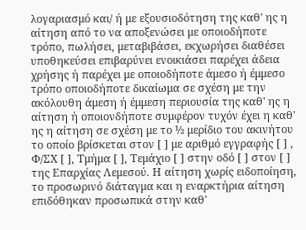λογαριασμό και/ ή με εξουσιοδότηση της καθ' ης η αίτηση από το να αποξενώσει με οποιοδήποτε τρόπο, πωλήσει, μεταβιβάσει, εκχωρήσει διαθέσει υποθηκεύσει επιβαρύνει ενοικιάσει παρέχει άδεια χρήσης ή παρέχει με οποιοδήποτε άμεσο ή έμμεσο τρόπο οποιοδήποτε δικαίωμα σε σχέση με την ακόλουθη άμεση ή έμμεση περιουσία της καθ' ης η αίτηση ή οποιονδήποτε συμφέρον τυχόν έχει η καθ' ης η αίτηση σε σχέση με το ½ μερίδιο του ακινήτου το οποίο βρίσκεται στον [ ] με αριθμό εγγραφής [ ] , Φ/ΣΧ [ ], Τμήμα [ ], Τεμάχιο [ ] στην οδό [ ] στον [ ] της Επαρχίας Λεμεσού. Η αίτηση χωρίς ειδοποίηση, το προσωρινό διάταγμα και η εναρκτήρια αίτηση επιδόθηκαν προσωπικά στην καθ'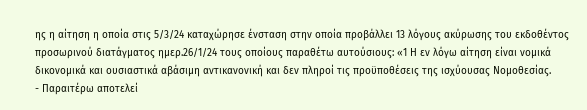ης η αίτηση η οποία στις 5/3/24 καταχώρησε ένσταση στην οποία προβάλλει 13 λόγους ακύρωσης του εκδοθέντος προσωρινού διατάγματος ημερ.26/1/24 τους οποίους παραθέτω αυτούσιους: «1 Η εν λόγω αίτηση είναι νομικά δικονομικά και ουσιαστικά αβάσιμη αντικανονική και δεν πληροί τις προϋποθέσεις της ισχύουσας Νομοθεσίας.
- Παραιτέρω αποτελεί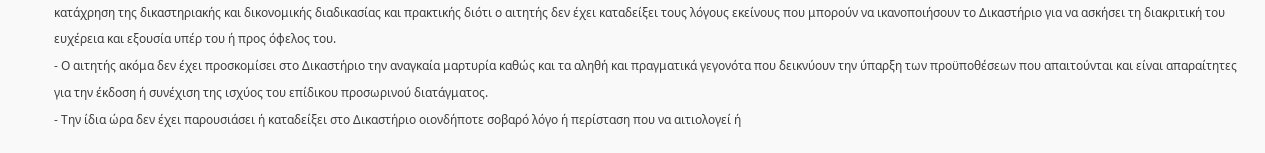κατάχρηση της δικαστηριακής και δικονομικής διαδικασίας και πρακτικής διότι ο αιτητής δεν έχει καταδείξει τους λόγους εκείνους που μπορούν να ικανοποιήσουν το Δικαστήριο για να ασκήσει τη διακριτική του ευχέρεια και εξουσία υπέρ του ή προς όφελος του.
- Ο αιτητής ακόμα δεν έχει προσκομίσει στο Δικαστήριο την αναγκαία μαρτυρία καθώς και τα αληθή και πραγματικά γεγονότα που δεικνύουν την ύπαρξη των προϋποθέσεων που απαιτούνται και είναι απαραίτητες για την έκδοση ή συνέχιση της ισχύος του επίδικου προσωρινού διατάγματος.
- Την ίδια ώρα δεν έχει παρουσιάσει ή καταδείξει στο Δικαστήριο οιονδήποτε σοβαρό λόγο ή περίσταση που να αιτιολογεί ή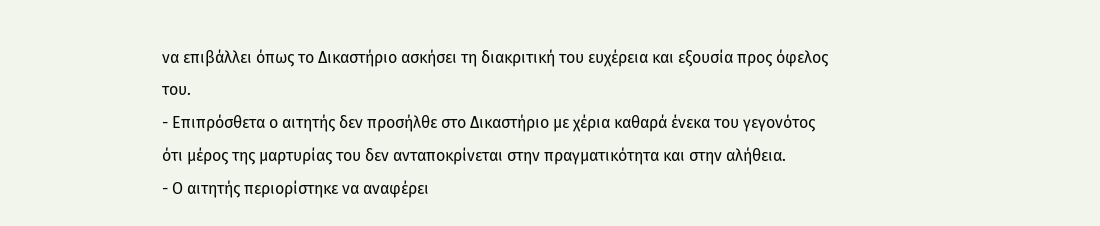να επιβάλλει όπως το Δικαστήριο ασκήσει τη διακριτική του ευχέρεια και εξουσία προς όφελος του.
- Επιπρόσθετα ο αιτητής δεν προσήλθε στο Δικαστήριο με χέρια καθαρά ένεκα του γεγονότος ότι μέρος της μαρτυρίας του δεν ανταποκρίνεται στην πραγματικότητα και στην αλήθεια.
- Ο αιτητής περιορίστηκε να αναφέρει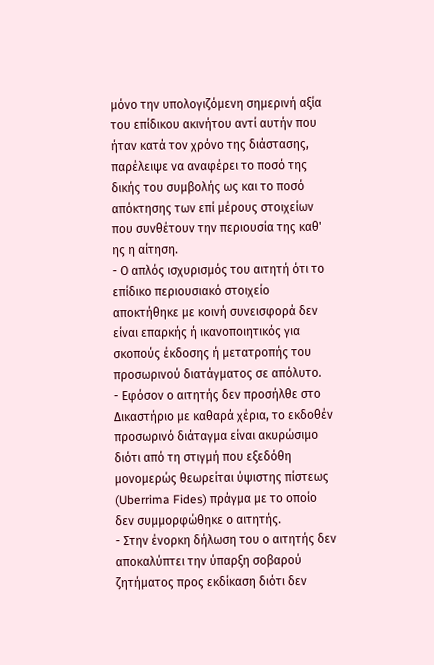μόνο την υπολογιζόμενη σημερινή αξία του επίδικου ακινήτου αντί αυτήν που ήταν κατά τον χρόνο της διάστασης, παρέλειψε να αναφέρει το ποσό της δικής του συμβολής ως και το ποσό απόκτησης των επί μέρους στοιχείων που συνθέτουν την περιουσία της καθ' ης η αίτηση.
- Ο απλός ισχυρισμός του αιτητή ότι το επίδικο περιουσιακό στοιχείο αποκτήθηκε με κοινή συνεισφορά δεν είναι επαρκής ή ικανοποιητικός για σκοπούς έκδοσης ή μετατροπής του προσωρινού διατάγματος σε απόλυτο.
- Εφόσον ο αιτητής δεν προσήλθε στο Δικαστήριο με καθαρά χέρια, το εκδοθέν προσωρινό διάταγμα είναι ακυρώσιμο διότι από τη στιγμή που εξεδόθη μονομερώς θεωρείται ύψιστης πίστεως (Uberrima Fides) πράγμα με το οποίο δεν συμμορφώθηκε ο αιτητής.
- Στην ένορκη δήλωση του ο αιτητής δεν αποκαλύπτει την ύπαρξη σοβαρού ζητήματος προς εκδίκαση διότι δεν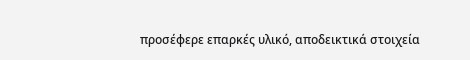προσέφερε επαρκές υλικό, αποδεικτικά στοιχεία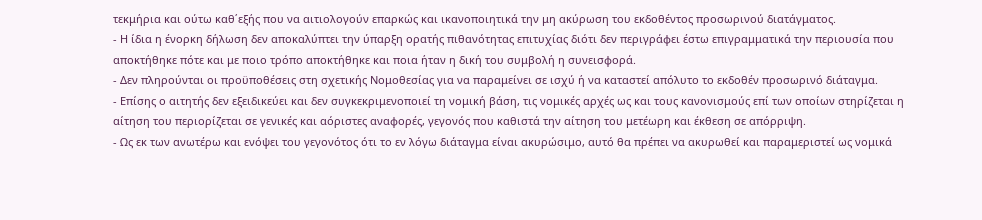τεκμήρια και ούτω καθ΄εξής που να αιτιολογούν επαρκώς και ικανοποιητικά την μη ακύρωση του εκδοθέντος προσωρινού διατάγματος.
- Η ίδια η ένορκη δήλωση δεν αποκαλύπτει την ύπαρξη ορατής πιθανότητας επιτυχίας διότι δεν περιγράφει έστω επιγραμματικά την περιουσία που αποκτήθηκε πότε και με ποιο τρόπο αποκτήθηκε και ποια ήταν η δική του συμβολή η συνεισφορά.
- Δεν πληρούνται οι προϋποθέσεις στη σχετικής Νομοθεσίας για να παραμείνει σε ισχύ ή να καταστεί απόλυτο το εκδοθέν προσωρινό διάταγμα.
- Επίσης ο αιτητής δεν εξειδικεύει και δεν συγκεκριμενοποιεί τη νομική βάση, τις νομικές αρχές ως και τους κανονισμούς επί των οποίων στηρίζεται η αίτηση του περιορίζεται σε γενικές και αόριστες αναφορές, γεγονός που καθιστά την αίτηση του μετέωρη και έκθεση σε απόρριψη.
- Ως εκ των ανωτέρω και ενόψει του γεγονότος ότι το εν λόγω διάταγμα είναι ακυρώσιμο, αυτό θα πρέπει να ακυρωθεί και παραμεριστεί ως νομικά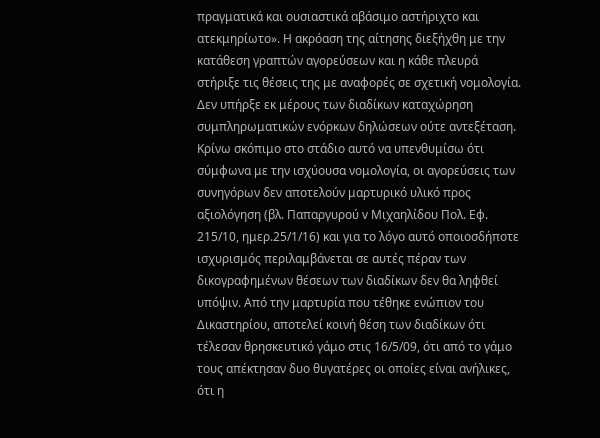πραγματικά και ουσιαστικά αβάσιμο αστήριχτο και ατεκμηρίωτο». Η ακρόαση της αίτησης διεξήχθη με την κατάθεση γραπτών αγορεύσεων και η κάθε πλευρά στήριξε τις θέσεις της με αναφορές σε σχετική νομολογία. Δεν υπήρξε εκ μέρους των διαδίκων καταχώρηση συμπληρωματικών ενόρκων δηλώσεων ούτε αντεξέταση. Κρίνω σκόπιμο στο στάδιο αυτό να υπενθυμίσω ότι σύμφωνα με την ισχύουσα νομολογία, οι αγορεύσεις των συνηγόρων δεν αποτελούν μαρτυρικό υλικό προς αξιολόγηση (βλ. Παπαργυρού v Μιχαηλίδου Πολ. Εφ. 215/10, ημερ.25/1/16) και για το λόγο αυτό οποιοσδήποτε ισχυρισμός περιλαμβάνεται σε αυτές πέραν των δικογραφημένων θέσεων των διαδίκων δεν θα ληφθεί υπόψιν. Από την μαρτυρία που τέθηκε ενώπιον του Δικαστηρίου, αποτελεί κοινή θέση των διαδίκων ότι τέλεσαν θρησκευτικό γάμο στις 16/5/09, ότι από το γάμο τους απέκτησαν δυο θυγατέρες οι οποίες είναι ανήλικες, ότι η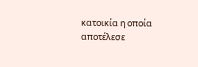κατοικία η οποία αποτέλεσε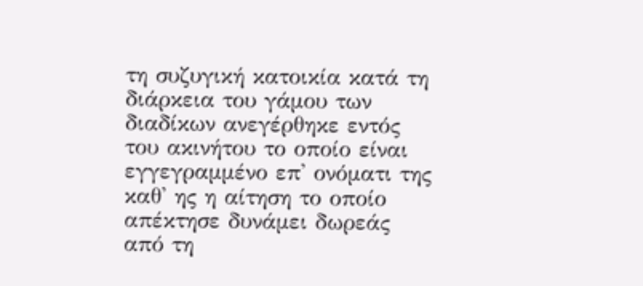τη συζυγική κατοικία κατά τη διάρκεια του γάμου των διαδίκων ανεγέρθηκε εντός του ακινήτου το οποίο είναι εγγεγραμμένο επ' ονόματι της καθ' ης η αίτηση το οποίο απέκτησε δυνάμει δωρεάς από τη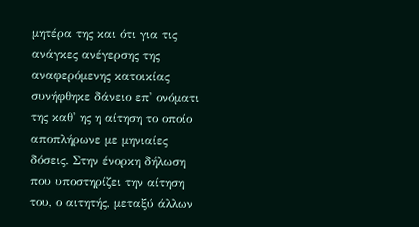μητέρα της και ότι για τις ανάγκες ανέγερσης της αναφερόμενης κατοικίας συνήφθηκε δάνειο επ' ονόματι της καθ' ης η αίτηση το οποίο αποπλήρωνε με μηνιαίες δόσεις. Στην ένορκη δήλωση που υποστηρίζει την αίτηση του, ο αιτητής, μεταξύ άλλων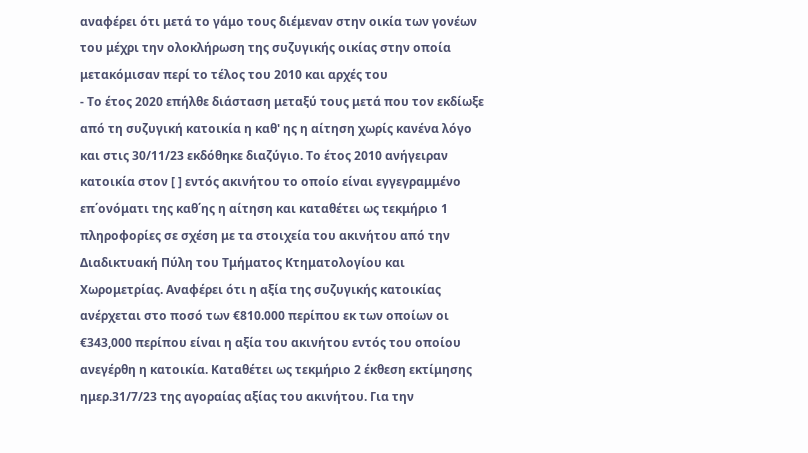αναφέρει ότι μετά το γάμο τους διέμεναν στην οικία των γονέων του μέχρι την ολοκλήρωση της συζυγικής οικίας στην οποία μετακόμισαν περί το τέλος του 2010 και αρχές του
- Το έτος 2020 επήλθε διάσταση μεταξύ τους μετά που τον εκδίωξε από τη συζυγική κατοικία η καθ' ης η αίτηση χωρίς κανένα λόγο και στις 30/11/23 εκδόθηκε διαζύγιο. Το έτος 2010 ανήγειραν κατοικία στον [ ] εντός ακινήτου το οποίο είναι εγγεγραμμένο επ΄ονόματι της καθ΄ης η αίτηση και καταθέτει ως τεκμήριο 1 πληροφορίες σε σχέση με τα στοιχεία του ακινήτου από την Διαδικτυακή Πύλη του Τμήματος Κτηματολογίου και Χωρομετρίας. Αναφέρει ότι η αξία της συζυγικής κατοικίας ανέρχεται στο ποσό των €810.000 περίπου εκ των οποίων οι €343,000 περίπου είναι η αξία του ακινήτου εντός του οποίου ανεγέρθη η κατοικία. Καταθέτει ως τεκμήριο 2 έκθεση εκτίμησης ημερ.31/7/23 της αγοραίας αξίας του ακινήτου. Για την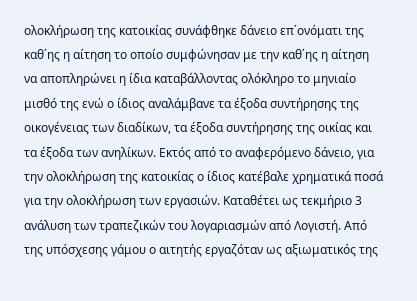ολοκλήρωση της κατοικίας συνάφθηκε δάνειο επ΄ονόματι της καθ΄ης η αίτηση το οποίο συμφώνησαν με την καθ΄ης η αίτηση να αποπληρώνει η ίδια καταβάλλοντας ολόκληρο το μηνιαίο μισθό της ενώ ο ίδιος αναλάμβανε τα έξοδα συντήρησης της οικογένειας των διαδίκων, τα έξοδα συντήρησης της οικίας και τα έξοδα των ανηλίκων. Εκτός από το αναφερόμενο δάνειο, για την ολοκλήρωση της κατοικίας ο ίδιος κατέβαλε χρηματικά ποσά για την ολοκλήρωση των εργασιών. Καταθέτει ως τεκμήριο 3 ανάλυση των τραπεζικών του λογαριασμών από Λογιστή. Από της υπόσχεσης γάμου ο αιτητής εργαζόταν ως αξιωματικός της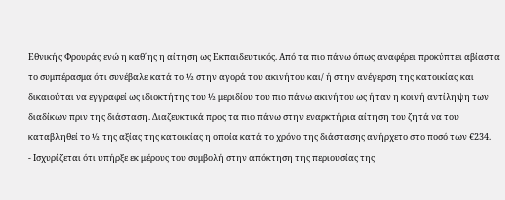Εθνικής Φρουράς ενώ η καθ΄ης η αίτηση ως Εκπαιδευτικός. Από τα πιο πάνω όπως αναφέρει προκύπτει αβίαστα το συμπέρασμα ότι συνέβαλε κατά το ½ στην αγορά του ακινήτου και/ ή στην ανέγερση της κατοικίας και δικαιούται να εγγραφεί ως ιδιοκτήτης του ½ μεριδίου του πιο πάνω ακινήτου ως ήταν η κοινή αντίληψη των διαδίκων πριν της διάσταση. Διαζευκτικά προς τα πιο πάνω στην εναρκτήρια αίτηση του ζητά να του καταβληθεί το ½ της αξίας της κατοικίας η οποία κατά το χρόνο της διάστασης ανήρχετο στο ποσό των €234.
- Ισχυρίζεται ότι υπήρξε εκ μέρους του συμβολή στην απόκτηση της περιουσίας της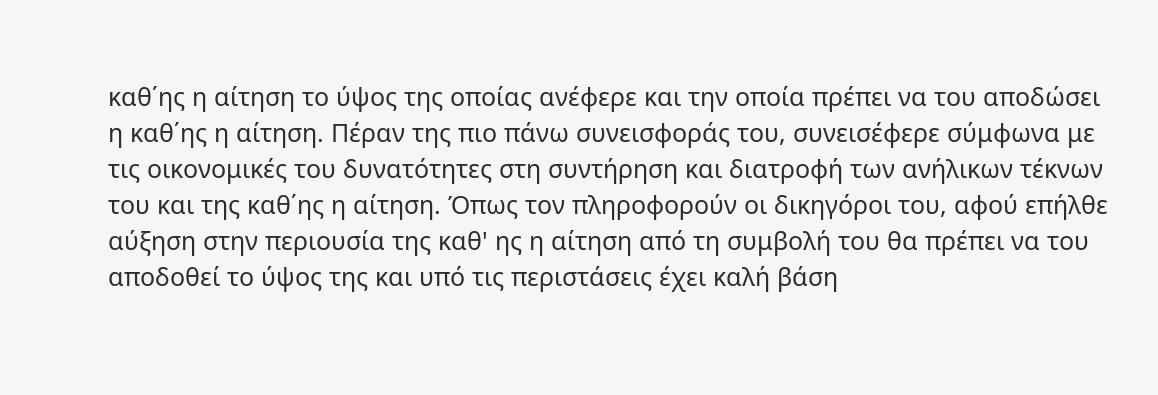καθ΄ης η αίτηση το ύψος της οποίας ανέφερε και την οποία πρέπει να του αποδώσει η καθ΄ης η αίτηση. Πέραν της πιο πάνω συνεισφοράς του, συνεισέφερε σύμφωνα με τις οικονομικές του δυνατότητες στη συντήρηση και διατροφή των ανήλικων τέκνων του και της καθ΄ης η αίτηση. Όπως τον πληροφορούν οι δικηγόροι του, αφού επήλθε αύξηση στην περιουσία της καθ' ης η αίτηση από τη συμβολή του θα πρέπει να του αποδοθεί το ύψος της και υπό τις περιστάσεις έχει καλή βάση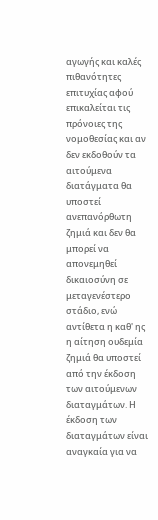αγωγής και καλές πιθανότητες επιτυχίας αφού επικαλείται τις πρόνοιες της νομοθεσίας και αν δεν εκδοθούν τα αιτούμενα διατάγματα θα υποστεί ανεπανόρθωτη ζημιά και δεν θα μπορεί να απονεμηθεί δικαιοσύνη σε μεταγενέστερο στάδιο, ενώ αντίθετα η καθ' ης η αίτηση ουδεμία ζημιά θα υποστεί από την έκδοση των αιτούμενων διαταγμάτων. Η έκδοση των διαταγμάτων είναι αναγκαία για να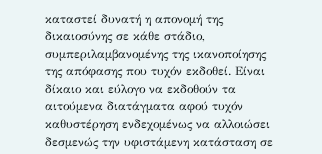καταστεί δυνατή η απονομή της δικαιοσύνης σε κάθε στάδιο, συμπεριλαμβανομένης της ικανοποίησης της απόφασης που τυχόν εκδοθεί. Είναι δίκαιο και εύλογο να εκδοθούν τα αιτούμενα διατάγματα αφού τυχόν καθυστέρηση ενδεχομένως να αλλοιώσει δεσμενώς την υφιστάμενη κατάσταση σε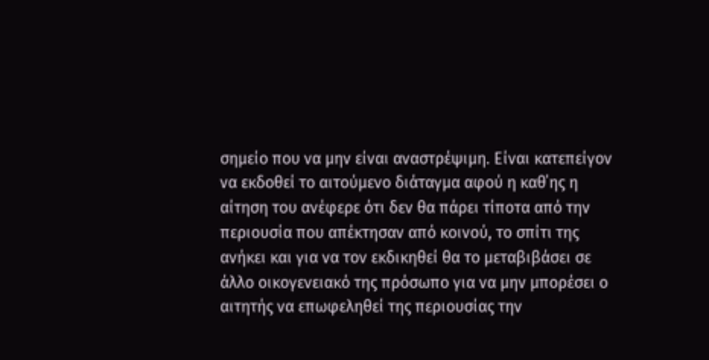σημείο που να μην είναι αναστρέψιμη. Είναι κατεπείγον να εκδοθεί το αιτούμενο διάταγμα αφού η καθ΄ης η αίτηση του ανέφερε ότι δεν θα πάρει τίποτα από την περιουσία που απέκτησαν από κοινού, το σπίτι της ανήκει και για να τον εκδικηθεί θα το μεταβιβάσει σε άλλο οικογενειακό της πρόσωπο για να μην μπορέσει ο αιτητής να επωφεληθεί της περιουσίας την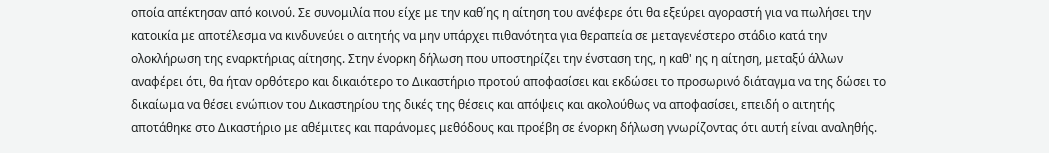οποία απέκτησαν από κοινού. Σε συνομιλία που είχε με την καθ΄ης η αίτηση του ανέφερε ότι θα εξεύρει αγοραστή για να πωλήσει την κατοικία με αποτέλεσμα να κινδυνεύει ο αιτητής να μην υπάρχει πιθανότητα για θεραπεία σε μεταγενέστερο στάδιο κατά την ολοκλήρωση της εναρκτήριας αίτησης. Στην ένορκη δήλωση που υποστηρίζει την ένσταση της, η καθ' ης η αίτηση, μεταξύ άλλων αναφέρει ότι, θα ήταν ορθότερο και δικαιότερο το Δικαστήριο προτού αποφασίσει και εκδώσει το προσωρινό διάταγμα να της δώσει το δικαίωμα να θέσει ενώπιον του Δικαστηρίου της δικές της θέσεις και απόψεις και ακολούθως να αποφασίσει, επειδή ο αιτητής αποτάθηκε στο Δικαστήριο με αθέμιτες και παράνομες μεθόδους και προέβη σε ένορκη δήλωση γνωρίζοντας ότι αυτή είναι αναληθής.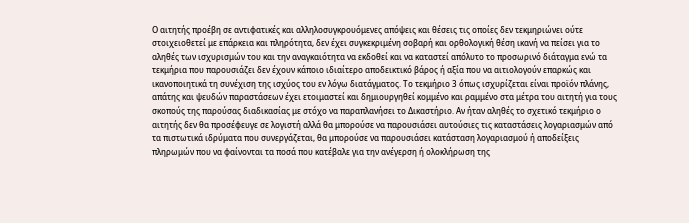Ο αιτητής προέβη σε αντιφατικές και αλληλοσυγκρουόμενες απόψεις και θέσεις τις οποίες δεν τεκμηριώνει ούτε στοιχειοθετεί με επάρκεια και πληρότητα, δεν έχει συγκεκριμένη σοβαρή και ορθολογική θέση ικανή να πείσει για το αληθές των ισχυρισμών του και την αναγκαιότητα να εκδοθεί και να καταστεί απόλυτο το προσωρινό διάταγμα ενώ τα τεκμήρια που παρουσιάζει δεν έχουν κάποιο ιδιαίτερο αποδεικτικό βάρος ή αξία που να αιτιολογούν επαρκώς και ικανοποιητικά τη συνέχιση της ισχύος του εν λόγω διατάγματος. Το τεκμήριο 3 όπως ισχυρίζεται είναι προϊόν πλάνης, απάτης και ψευδών παραστάσεων έχει ετοιμαστεί και δημιουργηθεί κομμένο και ραμμένο στα μέτρα του αιτητή για τους σκοπούς της παρούσας διαδικασίας με στόχο να παραπλανήσει το Δικαστήριο. Αν ήταν αληθές το σχετικό τεκμήριο ο αιτητής δεν θα προσέφευγε σε λογιστή αλλά θα μπορούσε να παρουσιάσει αυτούσιες τις καταστάσεις λογαριασμών από τα πιστωτικά ιδρύματα που συνεργάζεται, θα μπορούσε να παρουσιάσει κατάσταση λογαριασμού ή αποδείξεις πληρωμών που να φαίνονται τα ποσά που κατέβαλε για την ανέγερση ή ολοκλήρωση της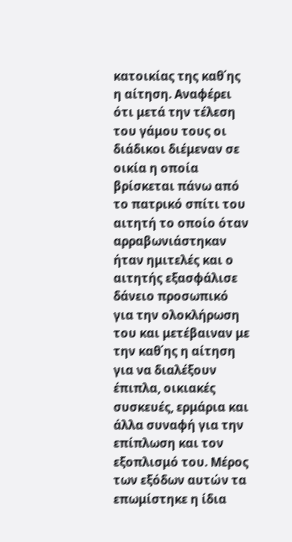κατοικίας της καθ΄ης η αίτηση. Αναφέρει ότι μετά την τέλεση του γάμου τους οι διάδικοι διέμεναν σε οικία η οποία βρίσκεται πάνω από το πατρικό σπίτι του αιτητή το οποίο όταν αρραβωνιάστηκαν ήταν ημιτελές και ο αιτητής εξασφάλισε δάνειο προσωπικό για την ολοκλήρωση του και μετέβαιναν με την καθ΄ης η αίτηση για να διαλέξουν έπιπλα, οικιακές συσκευές, ερμάρια και άλλα συναφή για την επίπλωση και τον εξοπλισμό του. Μέρος των εξόδων αυτών τα επωμίστηκε η ίδια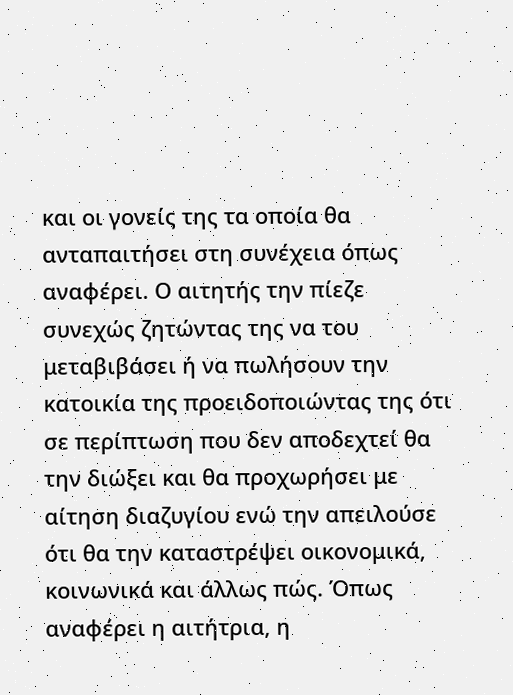και οι γονείς της τα οποία θα ανταπαιτήσει στη συνέχεια όπως αναφέρει. Ο αιτητής την πίεζε συνεχώς ζητώντας της να του μεταβιβάσει ή να πωλήσουν την κατοικία της προειδοποιώντας της ότι σε περίπτωση που δεν αποδεχτεί θα την διώξει και θα προχωρήσει με αίτηση διαζυγίου ενώ την απειλούσε ότι θα την καταστρέψει οικονομικά, κοινωνικά και άλλως πώς. Όπως αναφέρει η αιτήτρια, η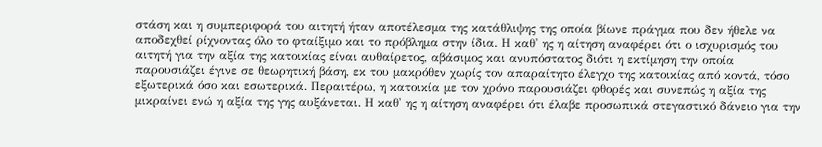στάση και η συμπεριφορά του αιτητή ήταν αποτέλεσμα της κατάθλιψης της οποία βίωνε πράγμα που δεν ήθελε να αποδεχθεί ρίχνοντας όλο το φταίξιμο και το πρόβλημα στην ίδια. Η καθ' ης η αίτηση αναφέρει ότι ο ισχυρισμός του αιτητή για την αξία της κατοικίας είναι αυθαίρετος, αβάσιμος και ανυπόστατος διότι η εκτίμηση την οποία παρουσιάζει έγινε σε θεωρητική βάση, εκ του μακρόθεν χωρίς τον απαραίτητο έλεγχο της κατοικίας από κοντά, τόσο εξωτερικά όσο και εσωτερικά. Περαιτέρω, η κατοικία με τον χρόνο παρουσιάζει φθορές και συνεπώς η αξία της μικραίνει ενώ η αξία της γης αυξάνεται. Η καθ' ης η αίτηση αναφέρει ότι έλαβε προσωπικά στεγαστικό δάνειο για την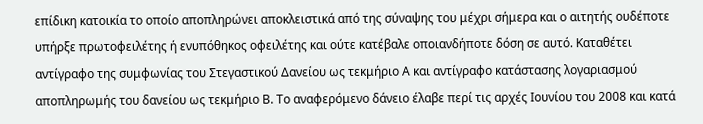επίδικη κατοικία το οποίο αποπληρώνει αποκλειστικά από της σύναψης του μέχρι σήμερα και ο αιτητής ουδέποτε υπήρξε πρωτοφειλέτης ή ενυπόθηκος οφειλέτης και ούτε κατέβαλε οποιανδήποτε δόση σε αυτό. Καταθέτει αντίγραφο της συμφωνίας του Στεγαστικού Δανείου ως τεκμήριο Α και αντίγραφο κατάστασης λογαριασμού αποπληρωμής του δανείου ως τεκμήριο Β. Το αναφερόμενο δάνειο έλαβε περί τις αρχές Ιουνίου του 2008 και κατά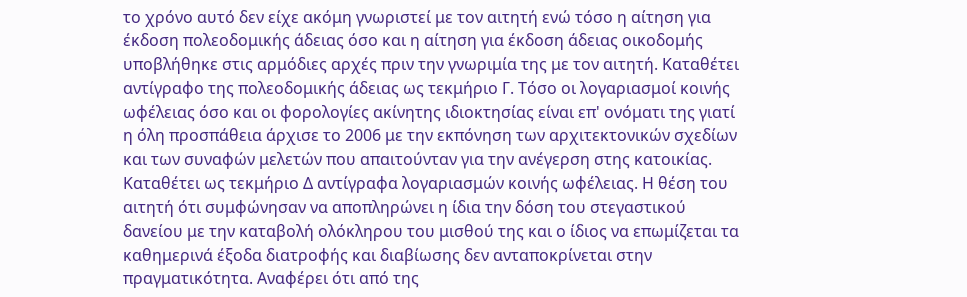το χρόνο αυτό δεν είχε ακόμη γνωριστεί με τον αιτητή ενώ τόσο η αίτηση για έκδοση πολεοδομικής άδειας όσο και η αίτηση για έκδοση άδειας οικοδομής υποβλήθηκε στις αρμόδιες αρχές πριν την γνωριμία της με τον αιτητή. Καταθέτει αντίγραφο της πολεοδομικής άδειας ως τεκμήριο Γ. Τόσο οι λογαριασμοί κοινής ωφέλειας όσο και οι φορολογίες ακίνητης ιδιοκτησίας είναι επ' ονόματι της γιατί η όλη προσπάθεια άρχισε το 2006 με την εκπόνηση των αρχιτεκτονικών σχεδίων και των συναφών μελετών που απαιτούνταν για την ανέγερση στης κατοικίας. Καταθέτει ως τεκμήριο Δ αντίγραφα λογαριασμών κοινής ωφέλειας. Η θέση του αιτητή ότι συμφώνησαν να αποπληρώνει η ίδια την δόση του στεγαστικού δανείου με την καταβολή ολόκληρου του μισθού της και ο ίδιος να επωμίζεται τα καθημερινά έξοδα διατροφής και διαβίωσης δεν ανταποκρίνεται στην πραγματικότητα. Αναφέρει ότι από της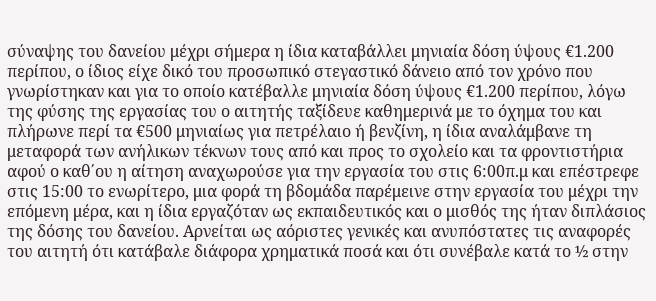σύναψης του δανείου μέχρι σήμερα η ίδια καταβάλλει μηνιαία δόση ύψους €1.200 περίπου, ο ίδιος είχε δικό του προσωπικό στεγαστικό δάνειο από τον χρόνο που γνωρίστηκαν και για το οποίο κατέβαλλε μηνιαία δόση ύψους €1.200 περίπου, λόγω της φύσης της εργασίας του ο αιτητής ταξίδευε καθημερινά με το όχημα του και πλήρωνε περί τα €500 μηνιαίως για πετρέλαιο ή βενζίνη, η ίδια αναλάμβανε τη μεταφορά των ανήλικων τέκνων τους από και προς το σχολείο και τα φροντιστήρια αφού ο καθ΄ου η αίτηση αναχωρούσε για την εργασία του στις 6:00π.μ και επέστρεφε στις 15:00 το ενωρίτερο, μια φορά τη βδομάδα παρέμεινε στην εργασία του μέχρι την επόμενη μέρα, και η ίδια εργαζόταν ως εκπαιδευτικός και ο μισθός της ήταν διπλάσιος της δόσης του δανείου. Αρνείται ως αόριστες γενικές και ανυπόστατες τις αναφορές του αιτητή ότι κατάβαλε διάφορα χρηματικά ποσά και ότι συνέβαλε κατά το ½ στην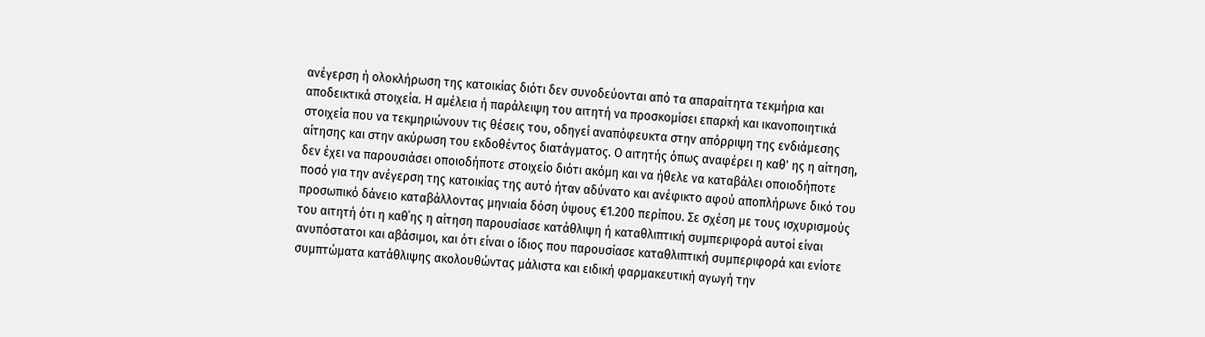ανέγερση ή ολοκλήρωση της κατοικίας διότι δεν συνοδεύονται από τα απαραίτητα τεκμήρια και αποδεικτικά στοιχεία. Η αμέλεια ή παράλειψη του αιτητή να προσκομίσει επαρκή και ικανοποιητικά στοιχεία που να τεκμηριώνουν τις θέσεις του, οδηγεί αναπόφευκτα στην απόρριψη της ενδιάμεσης αίτησης και στην ακύρωση του εκδοθέντος διατάγματος. Ο αιτητής όπως αναφέρει η καθ' ης η αίτηση, δεν έχει να παρουσιάσει οποιοδήποτε στοιχείο διότι ακόμη και να ήθελε να καταβάλει οποιοδήποτε ποσό για την ανέγερση της κατοικίας της αυτό ήταν αδύνατο και ανέφικτο αφού αποπλήρωνε δικό του προσωπικό δάνειο καταβάλλοντας μηνιαία δόση ύψους €1.200 περίπου. Σε σχέση με τους ισχυρισμούς του αιτητή ότι η καθ΄ης η αίτηση παρουσίασε κατάθλιψη ή καταθλιπτική συμπεριφορά αυτοί είναι ανυπόστατοι και αβάσιμοι, και ότι είναι ο ίδιος που παρουσίασε καταθλιπτική συμπεριφορά και ενίοτε συμπτώματα κατάθλιψης ακολουθώντας μάλιστα και ειδική φαρμακευτική αγωγή την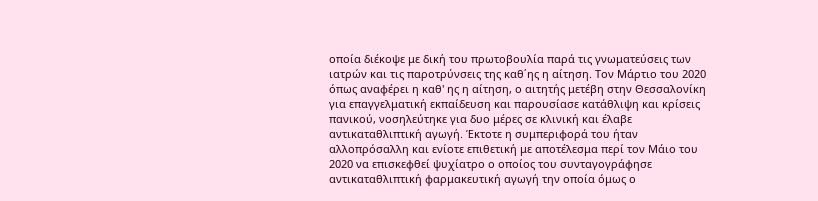οποία διέκοψε με δική του πρωτοβουλία παρά τις γνωματεύσεις των ιατρών και τις παροτρύνσεις της καθ΄ης η αίτηση. Τον Μάρτιο του 2020 όπως αναφέρει η καθ' ης η αίτηση, ο αιτητής μετέβη στην Θεσσαλονίκη για επαγγελματική εκπαίδευση και παρουσίασε κατάθλιψη και κρίσεις πανικού, νοσηλεύτηκε για δυο μέρες σε κλινική και έλαβε αντικαταθλιπτική αγωγή. Έκτοτε η συμπεριφορά του ήταν αλλοπρόσαλλη και ενίοτε επιθετική με αποτέλεσμα περί τον Μάιο του 2020 να επισκεφθεί ψυχίατρο ο οποίος του συνταγογράφησε αντικαταθλιπτική φαρμακευτική αγωγή την οποία όμως ο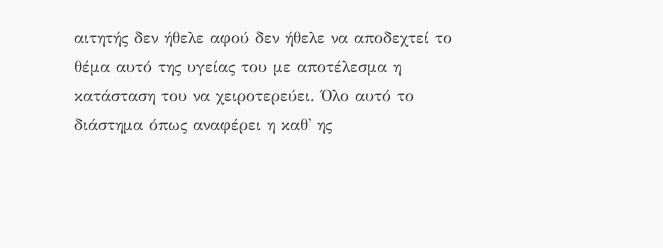αιτητής δεν ήθελε αφού δεν ήθελε να αποδεχτεί το θέμα αυτό της υγείας του με αποτέλεσμα η κατάσταση του να χειροτερεύει. Όλο αυτό το διάστημα όπως αναφέρει η καθ' ης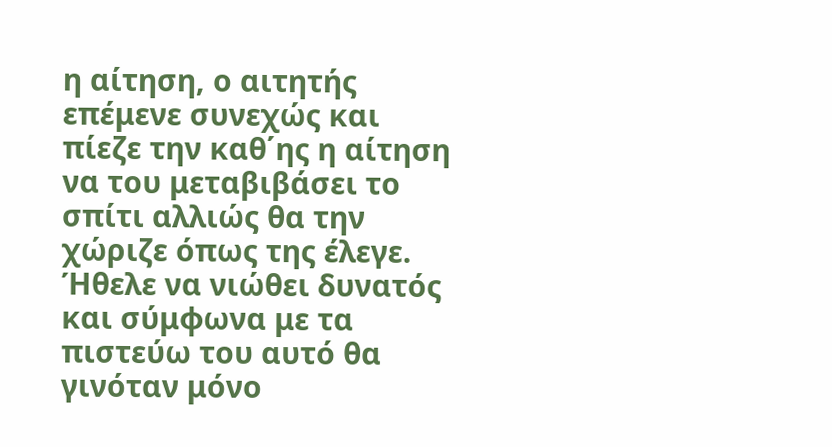η αίτηση, ο αιτητής επέμενε συνεχώς και πίεζε την καθ΄ης η αίτηση να του μεταβιβάσει το σπίτι αλλιώς θα την χώριζε όπως της έλεγε. Ήθελε να νιώθει δυνατός και σύμφωνα με τα πιστεύω του αυτό θα γινόταν μόνο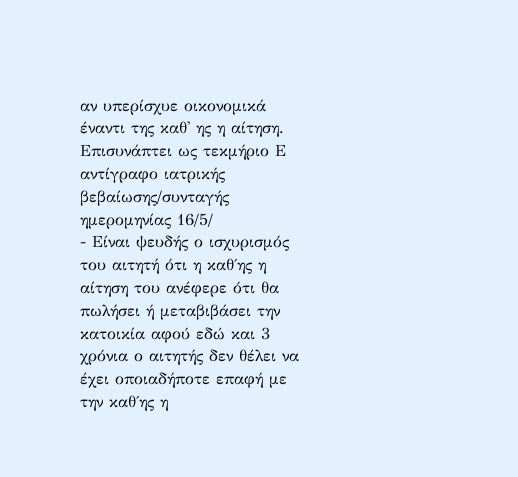αν υπερίσχυε οικονομικά έναντι της καθ' ης η αίτηση. Επισυνάπτει ως τεκμήριο Ε αντίγραφο ιατρικής βεβαίωσης/συνταγής ημερομηνίας 16/5/
- Είναι ψευδής ο ισχυρισμός του αιτητή ότι η καθ΄ης η αίτηση του ανέφερε ότι θα πωλήσει ή μεταβιβάσει την κατοικία αφού εδώ και 3 χρόνια ο αιτητής δεν θέλει να έχει οποιαδήποτε επαφή με την καθ΄ης η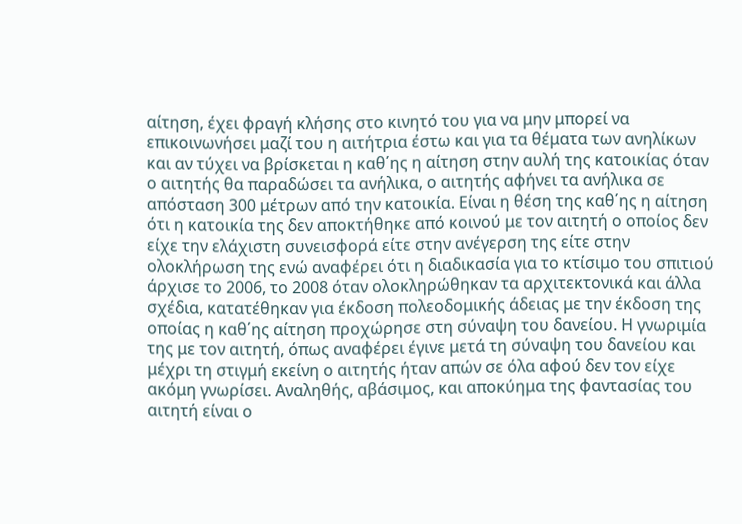αίτηση, έχει φραγή κλήσης στο κινητό του για να μην μπορεί να επικοινωνήσει μαζί του η αιτήτρια έστω και για τα θέματα των ανηλίκων και αν τύχει να βρίσκεται η καθ΄ης η αίτηση στην αυλή της κατοικίας όταν ο αιτητής θα παραδώσει τα ανήλικα, ο αιτητής αφήνει τα ανήλικα σε απόσταση 300 μέτρων από την κατοικία. Είναι η θέση της καθ΄ης η αίτηση ότι η κατοικία της δεν αποκτήθηκε από κοινού με τον αιτητή ο οποίος δεν είχε την ελάχιστη συνεισφορά είτε στην ανέγερση της είτε στην ολοκλήρωση της ενώ αναφέρει ότι η διαδικασία για το κτίσιμο του σπιτιού άρχισε το 2006, το 2008 όταν ολοκληρώθηκαν τα αρχιτεκτονικά και άλλα σχέδια, κατατέθηκαν για έκδοση πολεοδομικής άδειας με την έκδοση της οποίας η καθ΄ης αίτηση προχώρησε στη σύναψη του δανείου. Η γνωριμία της με τον αιτητή, όπως αναφέρει έγινε μετά τη σύναψη του δανείου και μέχρι τη στιγμή εκείνη ο αιτητής ήταν απών σε όλα αφού δεν τον είχε ακόμη γνωρίσει. Αναληθής, αβάσιμος, και αποκύημα της φαντασίας του αιτητή είναι ο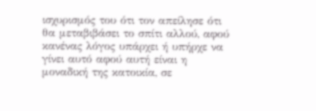ισχυρισμός του ότι τον απείλησε ότι θα μεταβιβάσει το σπίτι αλλού, αφού κανένας λόγος υπάρχει ή υπήρχε να γίνει αυτό αφού αυτή είναι η μοναδική της κατοικία, σε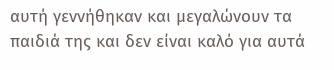αυτή γεννήθηκαν και μεγαλώνουν τα παιδιά της και δεν είναι καλό για αυτά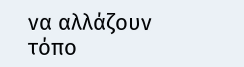να αλλάζουν τόπο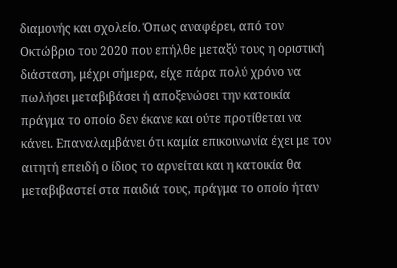διαμονής και σχολείο. Όπως αναφέρει, από τον Οκτώβριο του 2020 που επήλθε μεταξύ τους η οριστική διάσταση, μέχρι σήμερα, είχε πάρα πολύ χρόνο να πωλήσει μεταβιβάσει ή αποξενώσει την κατοικία πράγμα το οποίο δεν έκανε και ούτε προτίθεται να κάνει. Επαναλαμβάνει ότι καμία επικοινωνία έχει με τον αιτητή επειδή ο ίδιος το αρνείται και η κατοικία θα μεταβιβαστεί στα παιδιά τους, πράγμα το οποίο ήταν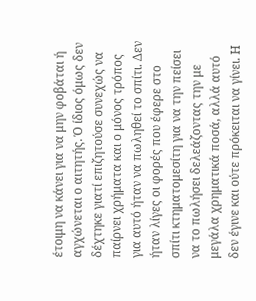έτοιμη να κάνει για να μην φοβάται ή αγχώνεται ο αιτητής. Ό ίδιος όμως δεν δέχτηκε γιατί επιζητούσε συνεχώς να παίρνει χρήματα και ο μόνος τρόπος για αυτό ήταν να πωληθεί το σπίτι. Δεν ήταν λίγες οι φορές που έφερε στο σπίτι κτηματομεσίτη για να την πείσει να το πωλήσει δελεάζοντας την με μεγάλα χρηματικά ποσά, αλλά αυτό δεν έγινε και ούτε πρόκειται να γίνει. Η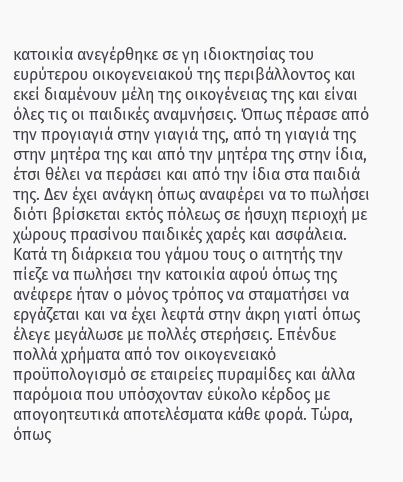κατοικία ανεγέρθηκε σε γη ιδιοκτησίας του ευρύτερου οικογενειακού της περιβάλλοντος και εκεί διαμένουν μέλη της οικογένειας της και είναι όλες τις οι παιδικές αναμνήσεις. Όπως πέρασε από την προγιαγιά στην γιαγιά της, από τη γιαγιά της στην μητέρα της και από την μητέρα της στην ίδια, έτσι θέλει να περάσει και από την ίδια στα παιδιά της. Δεν έχει ανάγκη όπως αναφέρει να το πωλήσει διότι βρίσκεται εκτός πόλεως σε ήσυχη περιοχή με χώρους πρασίνου παιδικές χαρές και ασφάλεια. Κατά τη διάρκεια του γάμου τους ο αιτητής την πίεζε να πωλήσει την κατοικία αφού όπως της ανέφερε ήταν ο μόνος τρόπος να σταματήσει να εργάζεται και να έχει λεφτά στην άκρη γιατί όπως έλεγε μεγάλωσε με πολλές στερήσεις. Επένδυε πολλά χρήματα από τον οικογενειακό προϋπολογισμό σε εταιρείες πυραμίδες και άλλα παρόμοια που υπόσχονταν εύκολο κέρδος με απογοητευτικά αποτελέσματα κάθε φορά. Τώρα, όπως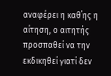αναφέρει η καθ΄ης η αίτηση, ο αιτητής προσπαθεί να την εκδικηθεί γιατί δεν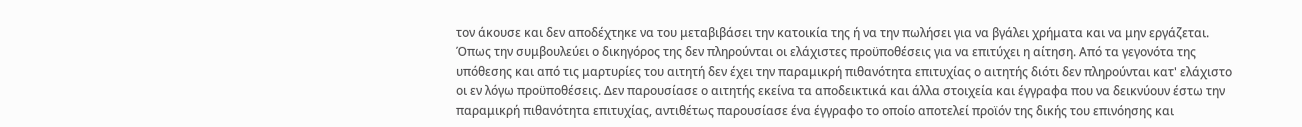τον άκουσε και δεν αποδέχτηκε να του μεταβιβάσει την κατοικία της ή να την πωλήσει για να βγάλει χρήματα και να μην εργάζεται. Όπως την συμβουλεύει ο δικηγόρος της δεν πληρούνται οι ελάχιστες προϋποθέσεις για να επιτύχει η αίτηση. Από τα γεγονότα της υπόθεσης και από τις μαρτυρίες του αιτητή δεν έχει την παραμικρή πιθανότητα επιτυχίας ο αιτητής διότι δεν πληρούνται κατ' ελάχιστο οι εν λόγω προϋποθέσεις. Δεν παρουσίασε ο αιτητής εκείνα τα αποδεικτικά και άλλα στοιχεία και έγγραφα που να δεικνύουν έστω την παραμικρή πιθανότητα επιτυχίας, αντιθέτως παρουσίασε ένα έγγραφο το οποίο αποτελεί προϊόν της δικής του επινόησης και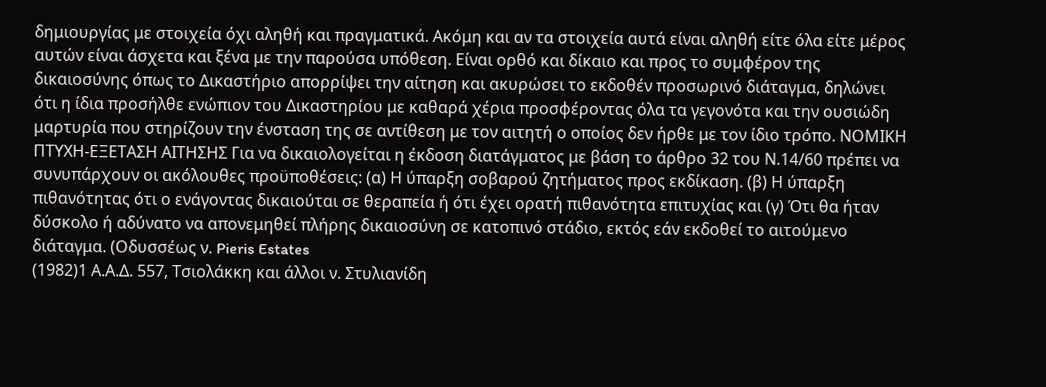δημιουργίας με στοιχεία όχι αληθή και πραγματικά. Ακόμη και αν τα στοιχεία αυτά είναι αληθή είτε όλα είτε μέρος αυτών είναι άσχετα και ξένα με την παρούσα υπόθεση. Είναι ορθό και δίκαιο και προς το συμφέρον της δικαιοσύνης όπως το Δικαστήριο απορρίψει την αίτηση και ακυρώσει το εκδοθέν προσωρινό διάταγμα, δηλώνει ότι η ίδια προσήλθε ενώπιον του Δικαστηρίου με καθαρά χέρια προσφέροντας όλα τα γεγονότα και την ουσιώδη μαρτυρία που στηρίζουν την ένσταση της σε αντίθεση με τον αιτητή ο οποίος δεν ήρθε με τον ίδιο τρόπο. ΝΟΜΙΚΗ ΠΤΥΧΗ-ΕΞΕΤΑΣΗ ΑΙΤΗΣΗΣ Για να δικαιολογείται η έκδοση διατάγματος με βάση το άρθρο 32 του Ν.14/60 πρέπει να συνυπάρχουν οι ακόλουθες προϋποθέσεις: (α) Η ύπαρξη σοβαρού ζητήματος προς εκδίκαση. (β) Η ύπαρξη πιθανότητας ότι ο ενάγοντας δικαιούται σε θεραπεία ή ότι έχει ορατή πιθανότητα επιτυχίας και (γ) Ότι θα ήταν δύσκολο ή αδύνατο να απονεμηθεί πλήρης δικαιοσύνη σε κατοπινό στάδιο, εκτός εάν εκδοθεί το αιτούμενο διάταγμα. (Οδυσσέως ν. Pieris Estates
(1982)1 Α.Α.Δ. 557, Τσιολάκκη και άλλοι ν. Στυλιανίδη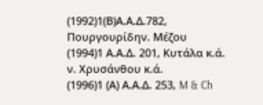(1992)1(Β)Α.Α.Δ.782, Πουργουρίδην. Μέζου
(1994)1 Α.Α.Δ. 201, Κυτάλα κ.ά. ν. Χρυσάνθου κ.ά.
(1996)1 (Α) Α.Α.Δ. 253, M & Ch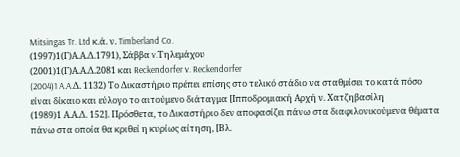Mitsingas Tr. Ltd κ.ά. ν. Timberland Co.
(1997)1(Γ)Α.Α.Δ.1791), Σάββα v.Τηλεμάχου
(2001)1(Γ)Α.Α.Δ.2081 και Reckendorfer v. Reckendorfer
(2004)1 A.A.Δ. 1132) Το Δικαστήριο πρέπει επίσης στο τελικό στάδιο να σταθμίσει το κατά πόσο είναι δίκαιο και εύλογο το αιτούμενο διάταγμα [Ιπποδρομιακή Αρχή ν. Χατζηβασίλη
(1989)1 Α.Α.Δ. 152]. Πρόσθετα, το Δικαστήριο δεν αποφασίζει πάνω στα διαφιλονικούμενα θέματα πάνω στα οποία θα κριθεί η κυρίως αίτηση, [Βλ.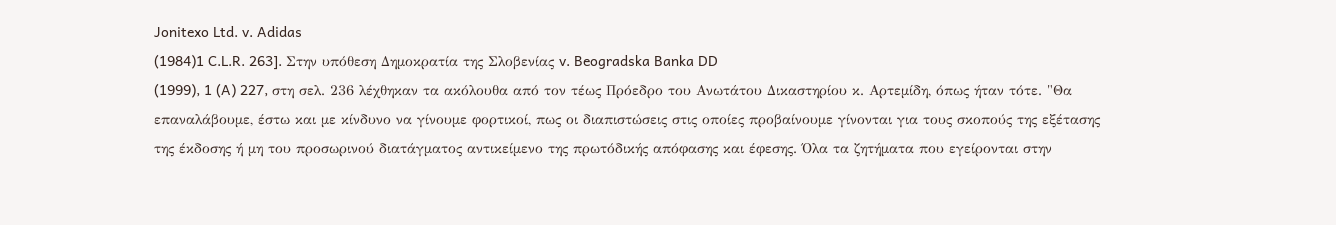Jonitexo Ltd. v. Adidas
(1984)1 C.L.R. 263]. Στην υπόθεση Δημοκρατία της Σλοβενίας v. Beogradska Banka DD
(1999), 1 (A) 227, στη σελ. 236 λέχθηκαν τα ακόλουθα από τον τέως Πρόεδρο του Ανωτάτου Δικαστηρίου κ. Αρτεμίδη, όπως ήταν τότε. "Θα επαναλάβουμε, έστω και με κίνδυνο να γίνουμε φορτικοί, πως οι διαπιστώσεις στις οποίες προβαίνουμε γίνονται για τους σκοπούς της εξέτασης της έκδοσης ή μη του προσωρινού διατάγματος αντικείμενο της πρωτόδικής απόφασης και έφεσης. Όλα τα ζητήματα που εγείρονται στην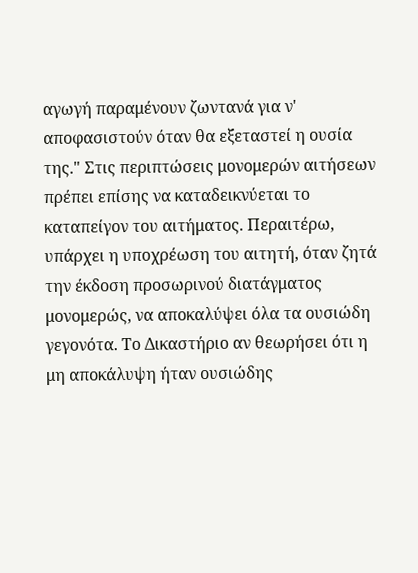αγωγή παραμένουν ζωντανά για ν' αποφασιστούν όταν θα εξεταστεί η ουσία της." Στις περιπτώσεις μονομερών αιτήσεων πρέπει επίσης να καταδεικνύεται το καταπείγον του αιτήματος. Περαιτέρω, υπάρχει η υποχρέωση του αιτητή, όταν ζητά την έκδοση προσωρινού διατάγματος μονομερώς, να αποκαλύψει όλα τα ουσιώδη γεγονότα. Το Δικαστήριο αν θεωρήσει ότι η μη αποκάλυψη ήταν ουσιώδης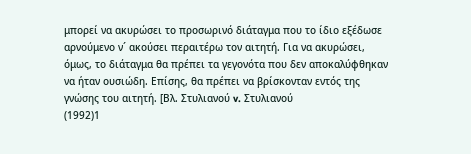μπορεί να ακυρώσει το προσωρινό διάταγμα που το ίδιο εξέδωσε αρνούμενο ν´ ακούσει περαιτέρω τον αιτητή. Για να ακυρώσει, όμως, το διάταγμα θα πρέπει τα γεγονότα που δεν αποκαλύφθηκαν να ήταν ουσιώδη. Επίσης, θα πρέπει να βρίσκονταν εντός της γνώσης του αιτητή. [Βλ. Στυλιανού v. Στυλιανού
(1992)1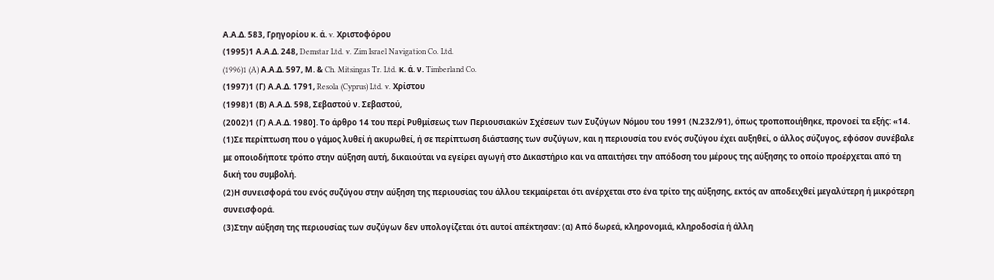Α.Α.Δ. 583, Γρηγορίου κ. ά. v. Χριστοφόρου
(1995)1 Α.Α.Δ. 248, Demstar Ltd. v. Zim Israel Navigation Co. Ltd.
(1996)1 (A) Α.Α.Δ. 597, Μ. & Ch. Mitsingas Tr. Ltd. κ. ά. ν. Timberland Co.
(1997)1 (Γ) Α.Α.Δ. 1791, Resola (Cyprus) Ltd. v. Χρίστου
(1998)1 (Β) Α.Α.Δ. 598, Σεβαστού ν. Σεβαστού,
(2002)1 (Γ) Α.Α.Δ. 1980]. Το άρθρο 14 του περί Ρυθμίσεως των Περιουσιακών Σχέσεων των Συζύγων Νόμου του 1991 (Ν.232/91), όπως τροποποιήθηκε, προνοεί τα εξής: «14.
(1)Σε περίπτωση που ο γάμος λυθεί ή ακυρωθεί, ή σε περίπτωση διάστασης των συζύγων, και η περιουσία του ενός συζύγου έχει αυξηθεί, ο άλλος σύζυγος, εφόσον συνέβαλε με οποιοδήποτε τρόπο στην αύξηση αυτή, δικαιούται να εγείρει αγωγή στο Δικαστήριο και να απαιτήσει την απόδοση του μέρους της αύξησης το οποίο προέρχεται από τη δική του συμβολή.
(2)Η συνεισφορά του ενός συζύγου στην αύξηση της περιουσίας του άλλου τεκμαίρεται ότι ανέρχεται στο ένα τρίτο της αύξησης, εκτός αν αποδειχθεί μεγαλύτερη ή μικρότερη συνεισφορά.
(3)Στην αύξηση της περιουσίας των συζύγων δεν υπολογίζεται ότι αυτοί απέκτησαν: (α) Από δωρεά, κληρονομιά, κληροδοσία ή άλλη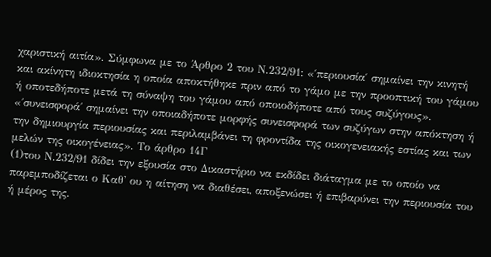χαριστική αιτία». Σύμφωνα με το Άρθρο 2 του Ν.232/91: «′περιουσία′ σημαίνει την κινητή και ακίνητη ιδιοκτησία η οποία αποκτήθηκε πριν από το γάμο με την προοπτική του γάμου ή οποτεδήποτε μετά τη σύναψη του γάμου από οποιοδήποτε από τους συζύγους». «΄συνεισφορά΄ σημαίνει την οποιαδήποτε μορφής συνεισφορά των συζύγων στην απόκτηση ή την δημιουργία περιουσίας και περιλαμβάνει τη φροντίδα της οικογενειακής εστίας και των μελών της οικογένειας». Το άρθρο 14Γ
(1)του Ν.232/91 δίδει την εξουσία στο Δικαστήριο να εκδίδει διάταγμα με το οποίο να παρεμποδίζεται ο Καθ' ου η αίτηση να διαθέσει, αποξενώσει ή επιβαρύνει την περιουσία του ή μέρος της.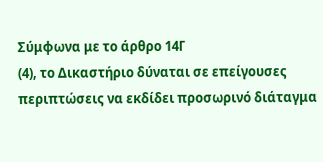Σύμφωνα με το άρθρο 14Γ
(4), το Δικαστήριο δύναται σε επείγουσες περιπτώσεις να εκδίδει προσωρινό διάταγμα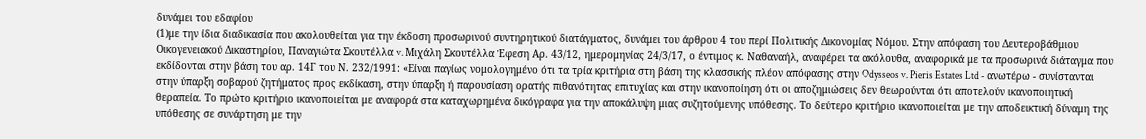δυνάμει του εδαφίου
(1)με την ίδια διαδικασία που ακολουθείται για την έκδοση προσωρινού συντηρητικού διατάγματος, δυνάμει του άρθρου 4 του περί Πολιτικής Δικονομίας Νόμου. Στην απόφαση του Δευτεροβάθμιου Οικογενειακού Δικαστηρίου, Παναγιώτα Σκουτέλλα v. Μιχάλη Σκουτέλλα Έφεση Αρ. 43/12, ημερομηνίας 24/3/17, ο έντιμος κ. Ναθαναήλ, αναφέρει τα ακόλουθα, αναφορικά με τα προσωρινά διάταγμα που εκδίδονται στην βάση του αρ. 14Γ του Ν. 232/1991: «Είναι παγίως νομολογημένο ότι τα τρία κριτήρια στη βάση της κλασσικής πλέον απόφασης στην Odysseos v. Pieris Estates Ltd - ανωτέρω - συνίστανται στην ύπαρξη σοβαρού ζητήματος προς εκδίκαση, στην ύπαρξη ή παρουσίαση ορατής πιθανότητας επιτυχίας και στην ικανοποίηση ότι οι αποζημιώσεις δεν θεωρούνται ότι αποτελούν ικανοποιητική θεραπεία. Το πρώτο κριτήριο ικανοποιείται με αναφορά στα καταχωρημένα δικόγραφα για την αποκάλυψη μιας συζητούμενης υπόθεσης. Το δεύτερο κριτήριο ικανοποιείται με την αποδεικτική δύναμη της υπόθεσης σε συνάρτηση με την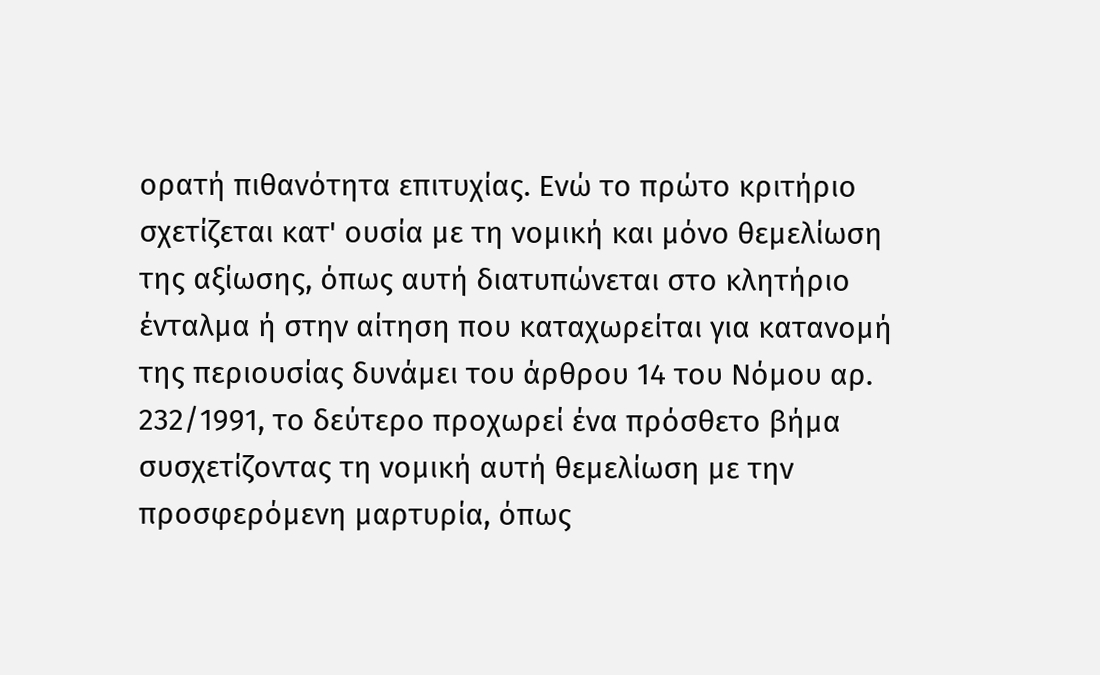ορατή πιθανότητα επιτυχίας. Ενώ το πρώτο κριτήριο σχετίζεται κατ' ουσία με τη νομική και μόνο θεμελίωση της αξίωσης, όπως αυτή διατυπώνεται στο κλητήριο ένταλμα ή στην αίτηση που καταχωρείται για κατανομή της περιουσίας δυνάμει του άρθρου 14 του Νόμου αρ. 232/1991, το δεύτερο προχωρεί ένα πρόσθετο βήμα συσχετίζοντας τη νομική αυτή θεμελίωση με την προσφερόμενη μαρτυρία, όπως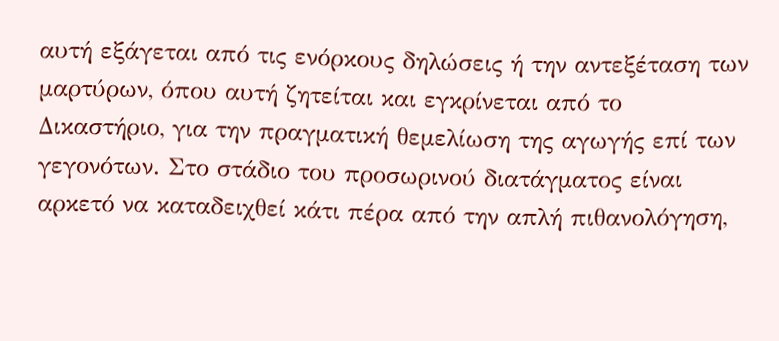αυτή εξάγεται από τις ενόρκους δηλώσεις ή την αντεξέταση των μαρτύρων, όπου αυτή ζητείται και εγκρίνεται από το Δικαστήριο, για την πραγματική θεμελίωση της αγωγής επί των γεγονότων. Στο στάδιο του προσωρινού διατάγματος είναι αρκετό να καταδειχθεί κάτι πέρα από την απλή πιθανολόγηση,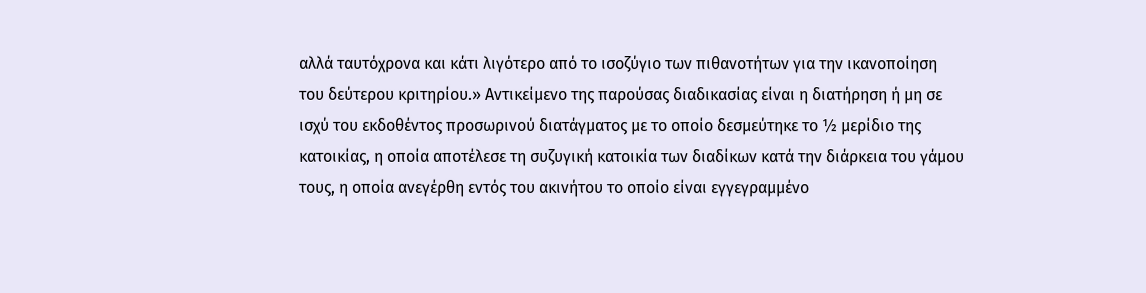αλλά ταυτόχρονα και κάτι λιγότερο από το ισοζύγιο των πιθανοτήτων για την ικανοποίηση του δεύτερου κριτηρίου.» Αντικείμενο της παρούσας διαδικασίας είναι η διατήρηση ή μη σε ισχύ του εκδοθέντος προσωρινού διατάγματος με το οποίο δεσμεύτηκε το ½ μερίδιο της κατοικίας, η οποία αποτέλεσε τη συζυγική κατοικία των διαδίκων κατά την διάρκεια του γάμου τους, η οποία ανεγέρθη εντός του ακινήτου το οποίο είναι εγγεγραμμένο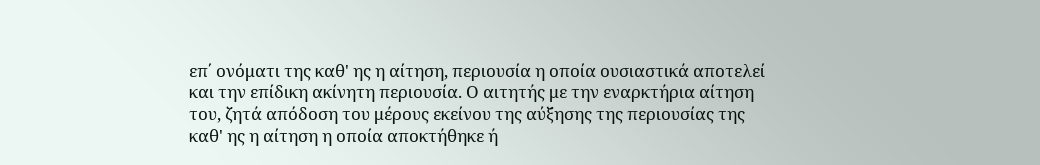επ΄ ονόματι της καθ' ης η αίτηση, περιουσία η οποία ουσιαστικά αποτελεί και την επίδικη ακίνητη περιουσία. Ο αιτητής με την εναρκτήρια αίτηση του, ζητά απόδοση του μέρους εκείνου της αύξησης της περιουσίας της καθ' ης η αίτηση η οποία αποκτήθηκε ή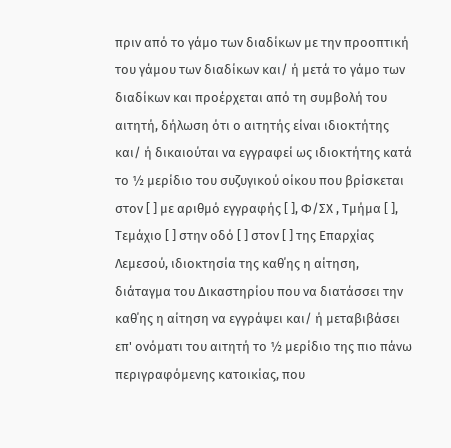πριν από το γάμο των διαδίκων με την προοπτική του γάμου των διαδίκων και/ ή μετά το γάμο των διαδίκων και προέρχεται από τη συμβολή του αιτητή, δήλωση ότι ο αιτητής είναι ιδιοκτήτης και/ ή δικαιούται να εγγραφεί ως ιδιοκτήτης κατά το ½ μερίδιο του συζυγικού οίκου που βρίσκεται στον [ ] με αριθμό εγγραφής [ ], Φ/ΣΧ , Τμήμα [ ], Τεμάχιο [ ] στην οδό [ ] στον [ ] της Επαρχίας Λεμεσού, ιδιοκτησία της καθ΄ης η αίτηση, διάταγμα του Δικαστηρίου που να διατάσσει την καθ΄ης η αίτηση να εγγράψει και/ ή μεταβιβάσει επ' ονόματι του αιτητή το ½ μερίδιο της πιο πάνω περιγραφόμενης κατοικίας, που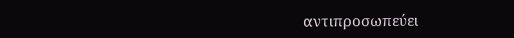αντιπροσωπεύει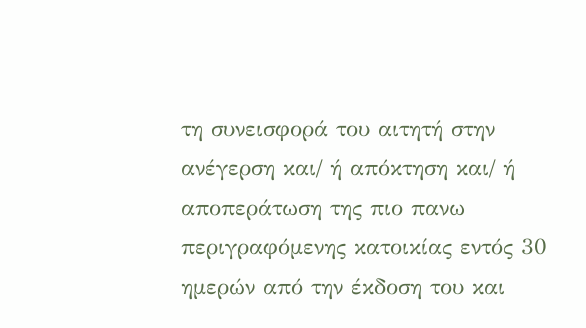τη συνεισφορά του αιτητή στην ανέγερση και/ ή απόκτηση και/ ή αποπεράτωση της πιο πανω περιγραφόμενης κατοικίας εντός 30 ημερών από την έκδοση του και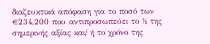διαζευκτικά απόφαση για το ποσό των €234,200 που αντιπροσωπεύει το ½ της σημερινής αξίας και/ ή το χρόνο της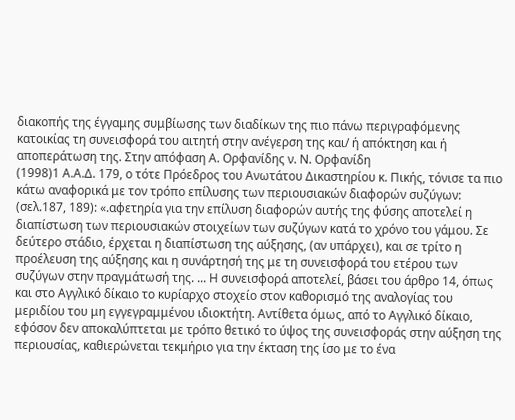διακοπής της έγγαμης συμβίωσης των διαδίκων της πιο πάνω περιγραφόμενης κατοικίας τη συνεισφορά του αιτητή στην ανέγερση της και/ ή απόκτηση και ή αποπεράτωση της. Στην απόφαση Α. Ορφανίδης ν. Ν. Ορφανίδη
(1998)1 Α.Α.Δ. 179, ο τότε Πρόεδρος του Ανωτάτου Δικαστηρίου κ. Πικής, τόνισε τα πιο κάτω αναφορικά με τον τρόπο επίλυσης των περιουσιακών διαφορών συζύγων: (σελ.187, 189): «.αφετηρία για την επίλυση διαφορών αυτής της φύσης αποτελεί η διαπίστωση των περιουσιακών στοιχείων των συζύγων κατά το χρόνο του γάμου. Σε δεύτερο στάδιο, έρχεται η διαπίστωση της αύξησης, (αν υπάρχει), και σε τρίτο η προέλευση της αύξησης και η συνάρτησή της με τη συνεισφορά του ετέρου των συζύγων στην πραγμάτωσή της. ... Η συνεισφορά αποτελεί, βάσει του άρθρο 14, όπως και στο Αγγλικό δίκαιο το κυρίαρχο στοχείο στον καθορισμό της αναλογίας του μεριδίου του μη εγγεγραμμένου ιδιοκτήτη. Αντίθετα όμως, από το Αγγλικό δίκαιο, εφόσον δεν αποκαλύπτεται με τρόπο θετικό το ύψος της συνεισφοράς στην αύξηση της περιουσίας, καθιερώνεται τεκμήριο για την έκταση της ίσο με το ένα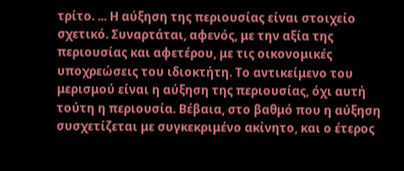τρίτο. ... Η αύξηση της περιουσίας είναι στοιχείο σχετικό. Συναρτάται, αφενός, με την αξία της περιουσίας και αφετέρου, με τις οικονομικές υποχρεώσεις του ιδιοκτήτη. Το αντικείμενο του μερισμού είναι η αύξηση της περιουσίας, όχι αυτή τούτη η περιουσία. Βέβαια, στο βαθμό που η αύξηση συσχετίζεται με συγκεκριμένο ακίνητο, και ο έτερος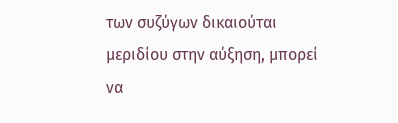των συζύγων δικαιούται μεριδίου στην αύξηση, μπορεί να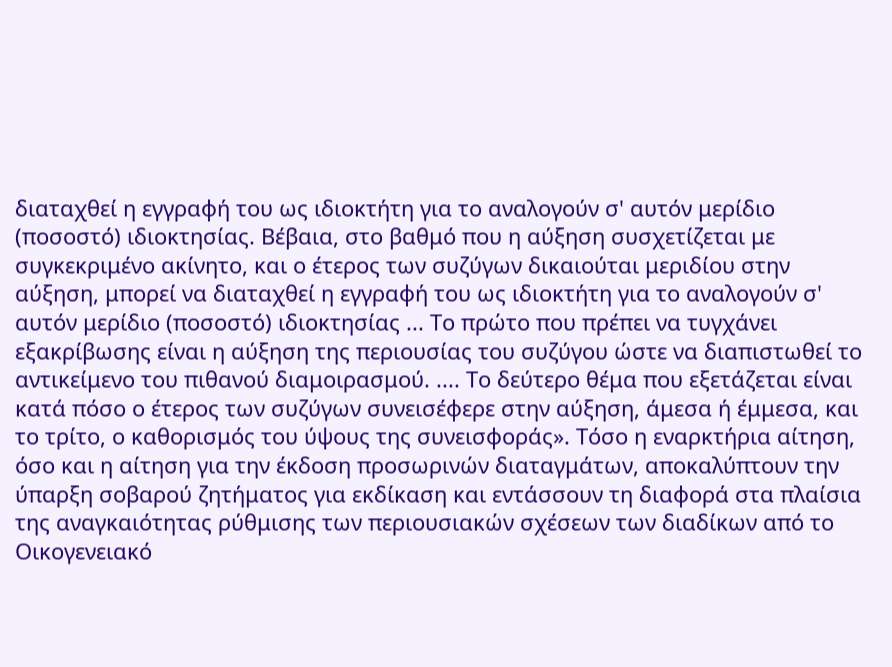διαταχθεί η εγγραφή του ως ιδιοκτήτη για το αναλογούν σ' αυτόν μερίδιο (ποσοστό) ιδιοκτησίας. Βέβαια, στο βαθμό που η αύξηση συσχετίζεται με συγκεκριμένο ακίνητο, και ο έτερος των συζύγων δικαιούται μεριδίου στην αύξηση, μπορεί να διαταχθεί η εγγραφή του ως ιδιοκτήτη για το αναλογούν σ' αυτόν μερίδιο (ποσοστό) ιδιοκτησίας ... Το πρώτο που πρέπει να τυγχάνει εξακρίβωσης είναι η αύξηση της περιουσίας του συζύγου ώστε να διαπιστωθεί το αντικείμενο του πιθανού διαμοιρασμού. .... Το δεύτερο θέμα που εξετάζεται είναι κατά πόσο ο έτερος των συζύγων συνεισέφερε στην αύξηση, άμεσα ή έμμεσα, και το τρίτο, ο καθορισμός του ύψους της συνεισφοράς». Τόσο η εναρκτήρια αίτηση, όσο και η αίτηση για την έκδοση προσωρινών διαταγμάτων, αποκαλύπτουν την ύπαρξη σοβαρού ζητήματος για εκδίκαση και εντάσσουν τη διαφορά στα πλαίσια της αναγκαιότητας ρύθμισης των περιουσιακών σχέσεων των διαδίκων από το Οικογενειακό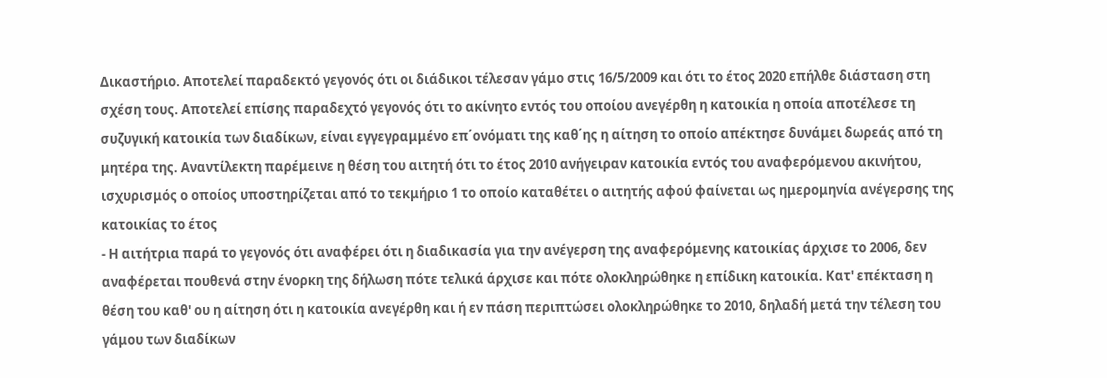Δικαστήριο. Αποτελεί παραδεκτό γεγονός ότι οι διάδικοι τέλεσαν γάμο στις 16/5/2009 και ότι το έτος 2020 επήλθε διάσταση στη σχέση τους. Αποτελεί επίσης παραδεχτό γεγονός ότι το ακίνητο εντός του οποίου ανεγέρθη η κατοικία η οποία αποτέλεσε τη συζυγική κατοικία των διαδίκων, είναι εγγεγραμμένο επ΄ονόματι της καθ΄ης η αίτηση το οποίο απέκτησε δυνάμει δωρεάς από τη μητέρα της. Αναντίλεκτη παρέμεινε η θέση του αιτητή ότι το έτος 2010 ανήγειραν κατοικία εντός του αναφερόμενου ακινήτου, ισχυρισμός ο οποίος υποστηρίζεται από το τεκμήριο 1 το οποίο καταθέτει ο αιτητής αφού φαίνεται ως ημερομηνία ανέγερσης της κατοικίας το έτος
- Η αιτήτρια παρά το γεγονός ότι αναφέρει ότι η διαδικασία για την ανέγερση της αναφερόμενης κατοικίας άρχισε το 2006, δεν αναφέρεται πουθενά στην ένορκη της δήλωση πότε τελικά άρχισε και πότε ολοκληρώθηκε η επίδικη κατοικία. Κατ' επέκταση η θέση του καθ' ου η αίτηση ότι η κατοικία ανεγέρθη και ή εν πάση περιπτώσει ολοκληρώθηκε το 2010, δηλαδή μετά την τέλεση του γάμου των διαδίκων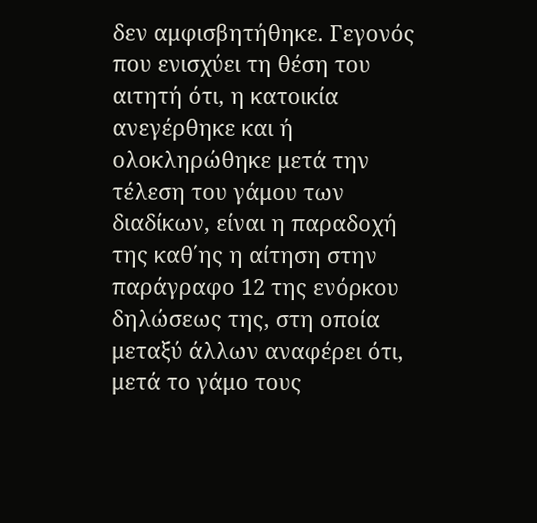δεν αμφισβητήθηκε. Γεγονός που ενισχύει τη θέση του αιτητή ότι, η κατοικία ανεγέρθηκε και ή ολοκληρώθηκε μετά την τέλεση του γάμου των διαδίκων, είναι η παραδοχή της καθ΄ης η αίτηση στην παράγραφο 12 της ενόρκου δηλώσεως της, στη οποία μεταξύ άλλων αναφέρει ότι, μετά το γάμο τους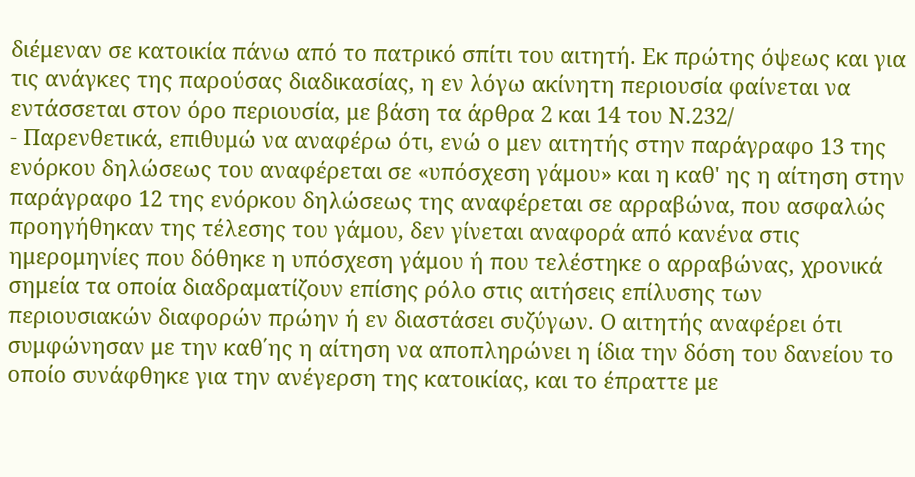διέμεναν σε κατοικία πάνω από το πατρικό σπίτι του αιτητή. Εκ πρώτης όψεως και για τις ανάγκες της παρούσας διαδικασίας, η εν λόγω ακίνητη περιουσία φαίνεται να εντάσσεται στον όρο περιουσία, με βάση τα άρθρα 2 και 14 του Ν.232/
- Παρενθετικά, επιθυμώ να αναφέρω ότι, ενώ ο μεν αιτητής στην παράγραφο 13 της ενόρκου δηλώσεως του αναφέρεται σε «υπόσχεση γάμου» και η καθ' ης η αίτηση στην παράγραφο 12 της ενόρκου δηλώσεως της αναφέρεται σε αρραβώνα, που ασφαλώς προηγήθηκαν της τέλεσης του γάμου, δεν γίνεται αναφορά από κανένα στις ημερομηνίες που δόθηκε η υπόσχεση γάμου ή που τελέστηκε ο αρραβώνας, χρονικά σημεία τα οποία διαδραματίζουν επίσης ρόλο στις αιτήσεις επίλυσης των περιουσιακών διαφορών πρώην ή εν διαστάσει συζύγων. Ο αιτητής αναφέρει ότι συμφώνησαν με την καθ΄ης η αίτηση να αποπληρώνει η ίδια την δόση του δανείου το οποίο συνάφθηκε για την ανέγερση της κατοικίας, και το έπραττε με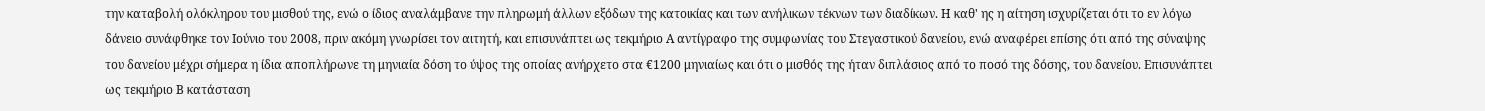την καταβολή ολόκληρου του μισθού της, ενώ ο ίδιος αναλάμβανε την πληρωμή άλλων εξόδων της κατοικίας και των ανήλικων τέκνων των διαδίκων. Η καθ' ης η αίτηση ισχυρίζεται ότι το εν λόγω δάνειο συνάφθηκε τον Ιούνιο του 2008, πριν ακόμη γνωρίσει τον αιτητή, και επισυνάπτει ως τεκμήριο Α αντίγραφο της συμφωνίας του Στεγαστικού δανείου, ενώ αναφέρει επίσης ότι από της σύναψης του δανείου μέχρι σήμερα η ίδια αποπλήρωνε τη μηνιαία δόση το ύψος της οποίας ανήρχετο στα €1200 μηνιαίως και ότι ο μισθός της ήταν διπλάσιος από το ποσό της δόσης, του δανείου. Επισυνάπτει ως τεκμήριο Β κατάσταση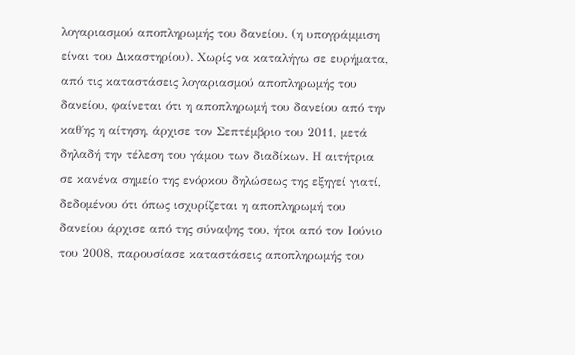λογαριασμού αποπληρωμής του δανείου. (η υπογράμμιση είναι του Δικαστηρίου). Χωρίς να καταλήγω σε ευρήματα, από τις καταστάσεις λογαριασμού αποπληρωμής του δανείου, φαίνεται ότι η αποπληρωμή του δανείου από την καθ΄ης η αίτηση, άρχισε τον Σεπτέμβριο του 2011, μετά δηλαδή την τέλεση του γάμου των διαδίκων. Η αιτήτρια σε κανένα σημείο της ενόρκου δηλώσεως της εξηγεί γιατί, δεδομένου ότι όπως ισχυρίζεται η αποπληρωμή του δανείου άρχισε από της σύναψης του, ήτοι από τον Ιούνιο του 2008, παρουσίασε καταστάσεις αποπληρωμής του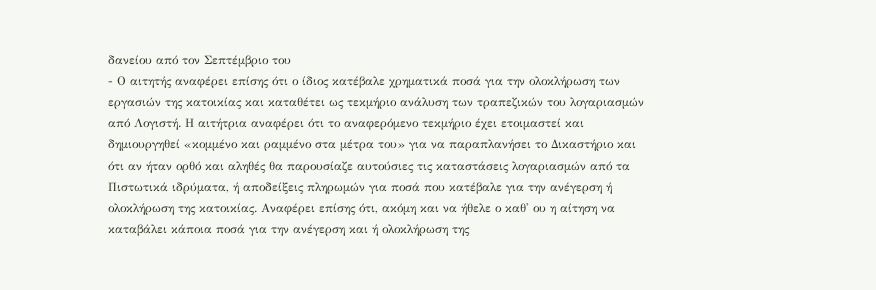δανείου από τον Σεπτέμβριο του
- Ο αιτητής αναφέρει επίσης ότι ο ίδιος κατέβαλε χρηματικά ποσά για την ολοκλήρωση των εργασιών της κατοικίας και καταθέτει ως τεκμήριο ανάλυση των τραπεζικών του λογαριασμών από Λογιστή. Η αιτήτρια αναφέρει ότι το αναφερόμενο τεκμήριο έχει ετοιμαστεί και δημιουργηθεί «κομμένο και ραμμένο στα μέτρα του» για να παραπλανήσει το Δικαστήριο και ότι αν ήταν ορθό και αληθές θα παρουσίαζε αυτούσιες τις καταστάσεις λογαριασμών από τα Πιστωτικά ιδρύματα, ή αποδείξεις πληρωμών για ποσά που κατέβαλε για την ανέγερση ή ολοκλήρωση της κατοικίας. Αναφέρει επίσης ότι, ακόμη και να ήθελε ο καθ' ου η αίτηση να καταβάλει κάποια ποσά για την ανέγερση και ή ολοκλήρωση της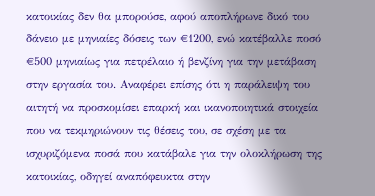κατοικίας δεν θα μπορούσε, αφού αποπλήρωνε δικό του δάνειο με μηνιαίες δόσεις των €1200, ενώ κατέβαλλε ποσό €500 μηνιαίως για πετρέλαιο ή βενζίνη για την μετάβαση στην εργασία του. Αναφέρει επίσης ότι η παράλειψη του αιτητή να προσκομίσει επαρκή και ικανοποιητικά στοιχεία που να τεκμηριώνουν τις θέσεις του, σε σχέση με τα ισχυριζόμενα ποσά που κατάβαλε για την ολοκλήρωση της κατοικίας, οδηγεί αναπόφευκτα στην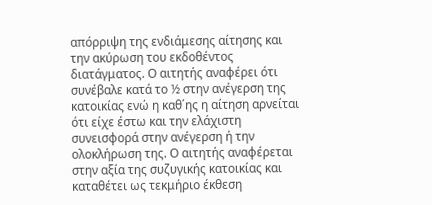απόρριψη της ενδιάμεσης αίτησης και την ακύρωση του εκδοθέντος διατάγματος. Ο αιτητής αναφέρει ότι συνέβαλε κατά το ½ στην ανέγερση της κατοικίας ενώ η καθ΄ης η αίτηση αρνείται ότι είχε έστω και την ελάχιστη συνεισφορά στην ανέγερση ή την ολοκλήρωση της. Ο αιτητής αναφέρεται στην αξία της συζυγικής κατοικίας και καταθέτει ως τεκμήριο έκθεση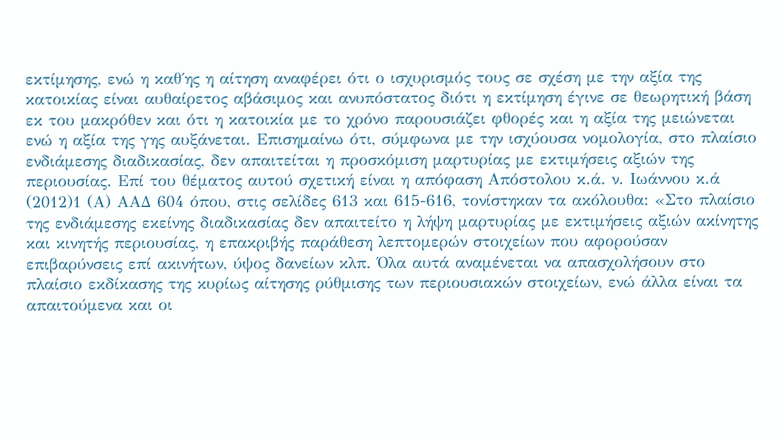εκτίμησης, ενώ η καθ΄ης η αίτηση αναφέρει ότι ο ισχυρισμός τους σε σχέση με την αξία της κατοικίας είναι αυθαίρετος αβάσιμος και ανυπόστατος διότι η εκτίμηση έγινε σε θεωρητική βάση εκ του μακρόθεν και ότι η κατοικία με το χρόνο παρουσιάζει φθορές και η αξία της μειώνεται ενώ η αξία της γης αυξάνεται. Επισημαίνω ότι, σύμφωνα με την ισχύουσα νομολογία, στο πλαίσιο ενδιάμεσης διαδικασίας, δεν απαιτείται η προσκόμιση μαρτυρίας με εκτιμήσεις αξιών της περιουσίας. Επί του θέματος αυτού σχετική είναι η απόφαση Απόστολου κ.ά. ν. Ιωάννου κ.ά
(2012)1 (Α) ΑΑΔ 604 όπου, στις σελίδες 613 και 615-616, τονίστηκαν τα ακόλουθα: «Στο πλαίσιο της ενδιάμεσης εκείνης διαδικασίας δεν απαιτείτο η λήψη μαρτυρίας με εκτιμήσεις αξιών ακίνητης και κινητής περιουσίας, η επακριβής παράθεση λεπτομερών στοιχείων που αφορούσαν επιβαρύνσεις επί ακινήτων, ύψος δανείων κλπ. Όλα αυτά αναμένεται να απασχολήσουν στο πλαίσιο εκδίκασης της κυρίως αίτησης ρύθμισης των περιουσιακών στοιχείων, ενώ άλλα είναι τα απαιτούμενα και οι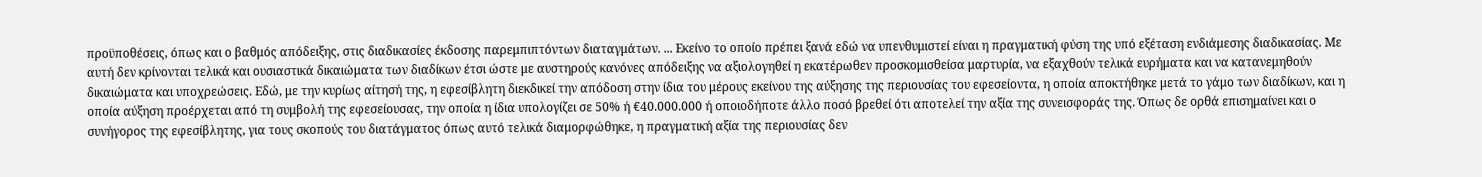προϋποθέσεις, όπως και ο βαθμός απόδειξης, στις διαδικασίες έκδοσης παρεμπιπτόντων διαταγμάτων. ... Εκείνο το οποίο πρέπει ξανά εδώ να υπενθυμιστεί είναι η πραγματική φύση της υπό εξέταση ενδιάμεσης διαδικασίας. Με αυτή δεν κρίνονται τελικά και ουσιαστικά δικαιώματα των διαδίκων έτσι ώστε με αυστηρούς κανόνες απόδειξης να αξιολογηθεί η εκατέρωθεν προσκομισθείσα μαρτυρία, να εξαχθούν τελικά ευρήματα και να κατανεμηθούν δικαιώματα και υποχρεώσεις. Εδώ, με την κυρίως αίτησή της, η εφεσίβλητη διεκδικεί την απόδοση στην ίδια του μέρους εκείνου της αύξησης της περιουσίας του εφεσείοντα, η οποία αποκτήθηκε μετά το γάμο των διαδίκων, και η οποία αύξηση προέρχεται από τη συμβολή της εφεσείουσας, την οποία η ίδια υπολογίζει σε 50% ή €40.000.000 ή οποιοδήποτε άλλο ποσό βρεθεί ότι αποτελεί την αξία της συνεισφοράς της. Όπως δε ορθά επισημαίνει και ο συνήγορος της εφεσίβλητης, για τους σκοπούς του διατάγματος όπως αυτό τελικά διαμορφώθηκε, η πραγματική αξία της περιουσίας δεν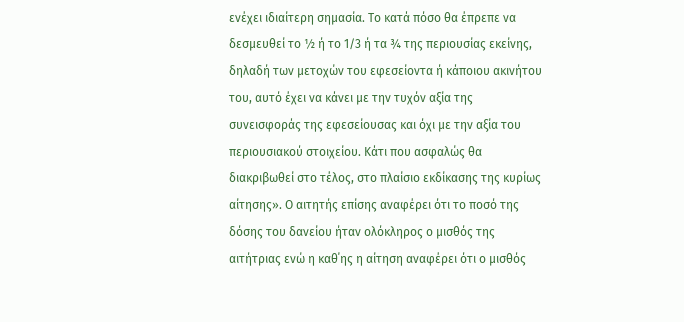ενέχει ιδιαίτερη σημασία. Το κατά πόσο θα έπρεπε να δεσμευθεί το ½ ή το 1/3 ή τα ¾ της περιουσίας εκείνης, δηλαδή των μετοχών του εφεσείοντα ή κάποιου ακινήτου του, αυτό έχει να κάνει με την τυχόν αξία της συνεισφοράς της εφεσείουσας και όχι με την αξία του περιουσιακού στοιχείου. Κάτι που ασφαλώς θα διακριβωθεί στο τέλος, στο πλαίσιο εκδίκασης της κυρίως αίτησης». Ο αιτητής επίσης αναφέρει ότι το ποσό της δόσης του δανείου ήταν ολόκληρος ο μισθός της αιτήτριας ενώ η καθ΄ης η αίτηση αναφέρει ότι ο μισθός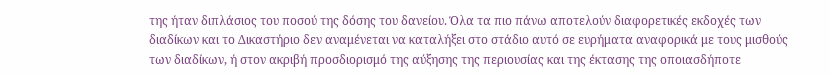της ήταν διπλάσιος του ποσού της δόσης του δανείου. Όλα τα πιο πάνω αποτελούν διαφορετικές εκδοχές των διαδίκων και το Δικαστήριο δεν αναμένεται να καταλήξει στο στάδιο αυτό σε ευρήματα αναφορικά με τους μισθούς των διαδίκων, ή στον ακριβή προσδιορισμό της αύξησης της περιουσίας και της έκτασης της οποιασδήποτε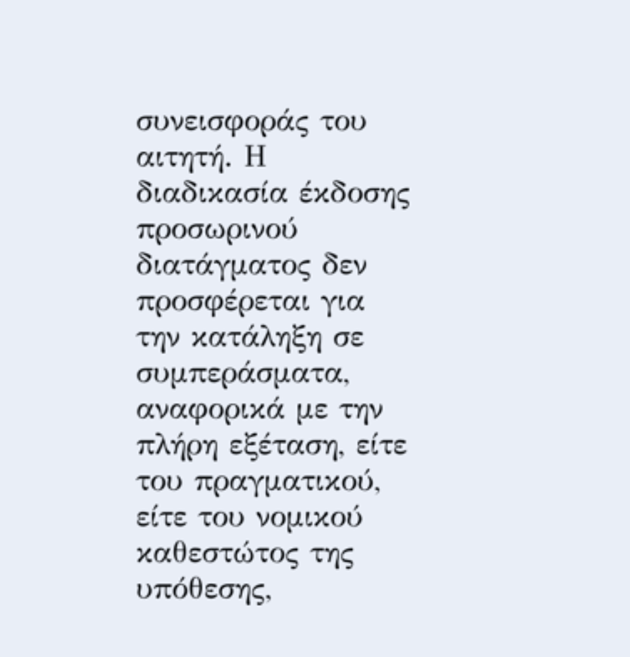συνεισφοράς του αιτητή. Η διαδικασία έκδοσης προσωρινού διατάγματος δεν προσφέρεται για την κατάληξη σε συμπεράσματα, αναφορικά με την πλήρη εξέταση, είτε του πραγματικού, είτε του νομικού καθεστώτος της υπόθεσης,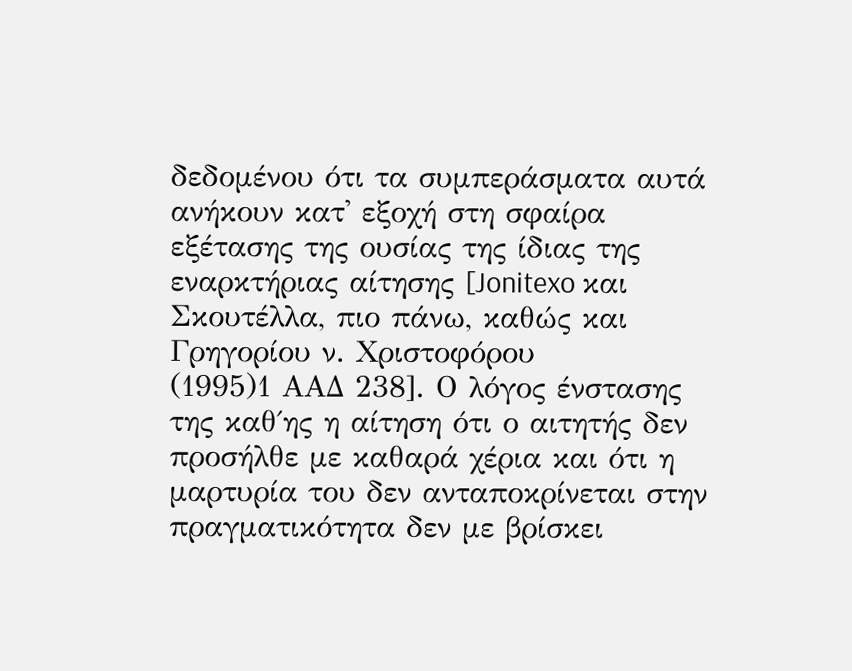δεδομένου ότι τα συμπεράσματα αυτά ανήκουν κατ' εξοχή στη σφαίρα εξέτασης της ουσίας της ίδιας της εναρκτήριας αίτησης [Jonitexo και Σκουτέλλα, πιο πάνω, καθώς και Γρηγορίου ν. Χριστοφόρου
(1995)1 ΑΑΔ 238]. Ο λόγος ένστασης της καθ΄ης η αίτηση ότι ο αιτητής δεν προσήλθε με καθαρά χέρια και ότι η μαρτυρία του δεν ανταποκρίνεται στην πραγματικότητα δεν με βρίσκει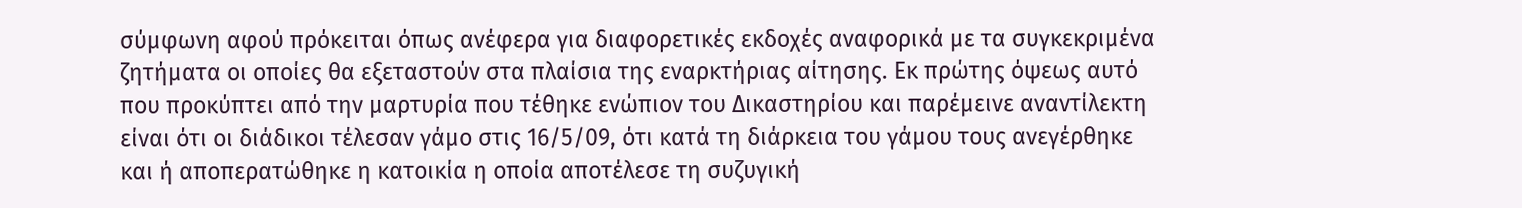σύμφωνη αφού πρόκειται όπως ανέφερα για διαφορετικές εκδοχές αναφορικά με τα συγκεκριμένα ζητήματα οι οποίες θα εξεταστούν στα πλαίσια της εναρκτήριας αίτησης. Εκ πρώτης όψεως αυτό που προκύπτει από την μαρτυρία που τέθηκε ενώπιον του Δικαστηρίου και παρέμεινε αναντίλεκτη είναι ότι οι διάδικοι τέλεσαν γάμο στις 16/5/09, ότι κατά τη διάρκεια του γάμου τους ανεγέρθηκε και ή αποπερατώθηκε η κατοικία η οποία αποτέλεσε τη συζυγική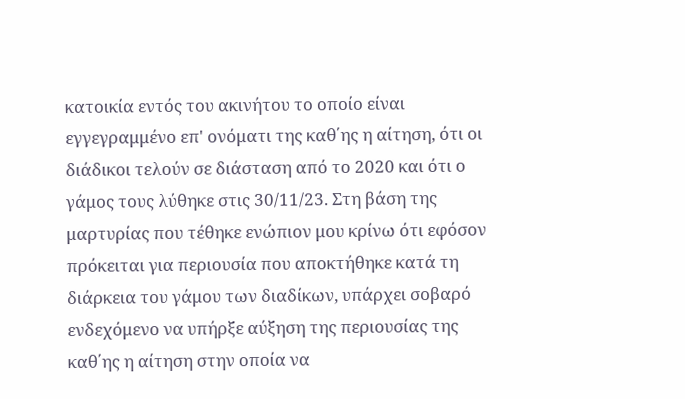κατοικία εντός του ακινήτου το οποίο είναι εγγεγραμμένο επ' ονόματι της καθ΄ης η αίτηση, ότι οι διάδικοι τελούν σε διάσταση από το 2020 και ότι ο γάμος τους λύθηκε στις 30/11/23. Στη βάση της μαρτυρίας που τέθηκε ενώπιον μου κρίνω ότι εφόσον πρόκειται για περιουσία που αποκτήθηκε κατά τη διάρκεια του γάμου των διαδίκων, υπάρχει σοβαρό ενδεχόμενο να υπήρξε αύξηση της περιουσίας της καθ΄ης η αίτηση στην οποία να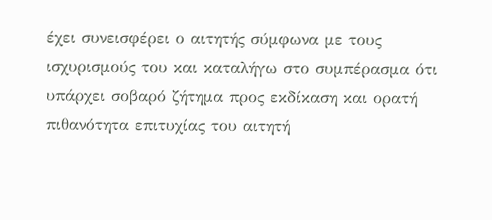έχει συνεισφέρει ο αιτητής σύμφωνα με τους ισχυρισμούς του και καταλήγω στο συμπέρασμα ότι υπάρχει σοβαρό ζήτημα προς εκδίκαση και ορατή πιθανότητα επιτυχίας του αιτητή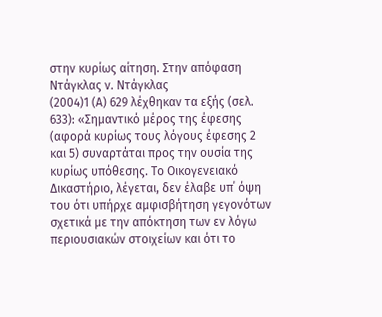στην κυρίως αίτηση. Στην απόφαση Ντάγκλας ν. Ντάγκλας
(2004)1 (Α) 629 λέχθηκαν τα εξής (σελ. 633): «Σημαντικό μέρος της έφεσης (αφορά κυρίως τους λόγους έφεσης 2 και 5) συναρτάται προς την ουσία της κυρίως υπόθεσης. Το Οικογενειακό Δικαστήριο, λέγεται, δεν έλαβε υπ΄ όψη του ότι υπήρχε αμφισβήτηση γεγονότων σχετικά με την απόκτηση των εν λόγω περιουσιακών στοιχείων και ότι το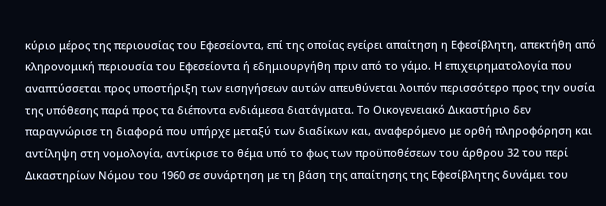κύριο μέρος της περιουσίας του Εφεσείοντα, επί της οποίας εγείρει απαίτηση η Εφεσίβλητη, απεκτήθη από κληρονομική περιουσία του Εφεσείοντα ή εδημιουργήθη πριν από το γάμο. Η επιχειρηματολογία που αναπτύσσεται προς υποστήριξη των εισηγήσεων αυτών απευθύνεται λοιπόν περισσότερο προς την ουσία της υπόθεσης παρά προς τα διέποντα ενδιάμεσα διατάγματα. Το Οικογενειακό Δικαστήριο δεν παραγνώρισε τη διαφορά που υπήρχε μεταξύ των διαδίκων και, αναφερόμενο με ορθή πληροφόρηση και αντίληψη στη νομολογία, αντίκρισε το θέμα υπό το φως των προϋποθέσεων του άρθρου 32 του περί Δικαστηρίων Νόμου του 1960 σε συνάρτηση με τη βάση της απαίτησης της Εφεσίβλητης δυνάμει του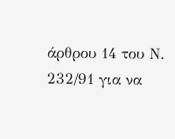άρθρου 14 του Ν. 232/91 για να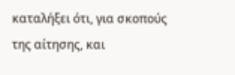καταλήξει ότι, για σκοπούς της αίτησης, και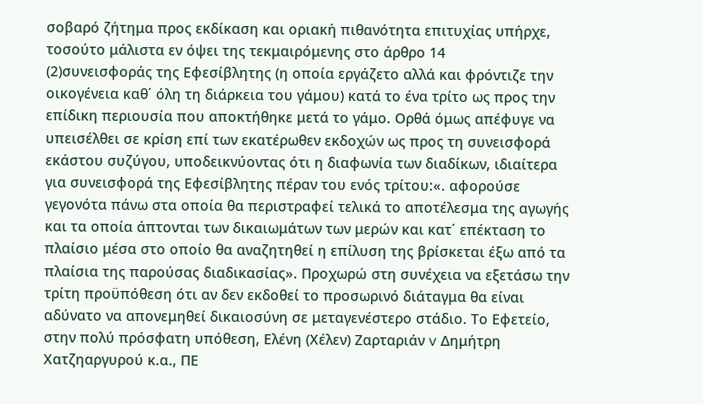σοβαρό ζήτημα προς εκδίκαση και οριακή πιθανότητα επιτυχίας υπήρχε, τοσούτο μάλιστα εν όψει της τεκμαιρόμενης στο άρθρο 14
(2)συνεισφοράς της Εφεσίβλητης (η οποία εργάζετο αλλά και φρόντιζε την οικογένεια καθ΄ όλη τη διάρκεια του γάμου) κατά το ένα τρίτο ως προς την επίδικη περιουσία που αποκτήθηκε μετά το γάμο. Ορθά όμως απέφυγε να υπεισέλθει σε κρίση επί των εκατέρωθεν εκδοχών ως προς τη συνεισφορά εκάστου συζύγου, υποδεικνύοντας ότι η διαφωνία των διαδίκων, ιδιαίτερα για συνεισφορά της Εφεσίβλητης πέραν του ενός τρίτου:«. αφορούσε γεγονότα πάνω στα οποία θα περιστραφεί τελικά το αποτέλεσμα της αγωγής και τα οποία άπτονται των δικαιωμάτων των μερών και κατ΄ επέκταση το πλαίσιο μέσα στο οποίο θα αναζητηθεί η επίλυση της βρίσκεται έξω από τα πλαίσια της παρούσας διαδικασίας». Προχωρώ στη συνέχεια να εξετάσω την τρίτη προϋπόθεση ότι αν δεν εκδοθεί το προσωρινό διάταγμα θα είναι αδύνατο να απονεμηθεί δικαιοσύνη σε μεταγενέστερο στάδιο. Το Εφετείο, στην πολύ πρόσφατη υπόθεση, Ελένη (Χέλεν) Ζαρταριάν v Δημήτρη Χατζηαργυρού κ.α., ΠΕ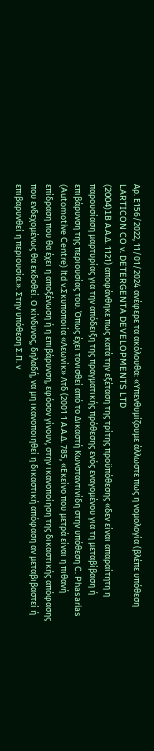Αρ. Ε156/2022, 11/01/2024 ανέφερε τα ακόλουθα: «Υπενθυμίζουμε άλλωστε πως η νομολογία (βλέπε υπόθεση LARTICON CO v. DETERGENTA DEVELOPMENTS LTD
(2004)1B Α.Α.Δ. 1121) αποφάνθηκε πως κατά την εξέταση της τρίτης προϋπόθεσης «δεν είναι απαραίτητη η παρουσίαση μαρτυρίας για την απόδειξη της πραγματικής πρόθεσης ενός εναγομένου για τη μεταβίβαση ή επιβάρυνση της περιουσίας του. Όπως έχει τονισθεί από το Δικαστή Κωνσταντινίδη στην υπόθεση C. Phasarias (Automotive Centre) ltd v.Σκυποποιία «Λεωνίκ» Λτδ (2001 1 Α.Α.Δ. 785, «Εκείνο που μετρά είναι η πιθανή επίδραση που θα έχει η αποξένωση ή η επιβάρυνση, εφόσον γίνουν, στην ικανοποίηση της δικαστικής απόφασης που ενδεχομένως θα εκδοθεί. Ο κίνδυνος, δηλαδή, να μη ικανοποιηθεί η δικαστική απόφαση αν μεταβιβαστεί ή επιβαρυνθεί η περιουσία.». Στην υπόθεση Σ.Π. v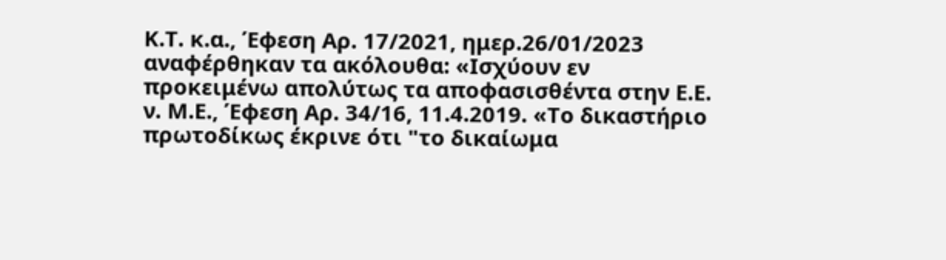Κ.Τ. κ.α., Έφεση Αρ. 17/2021, ημερ.26/01/2023 αναφέρθηκαν τα ακόλουθα: «Ισχύουν εν προκειμένω απολύτως τα αποφασισθέντα στην Ε.Ε. ν. Μ.Ε., Έφεση Αρ. 34/16, 11.4.2019. «Το δικαστήριο πρωτοδίκως έκρινε ότι "το δικαίωμα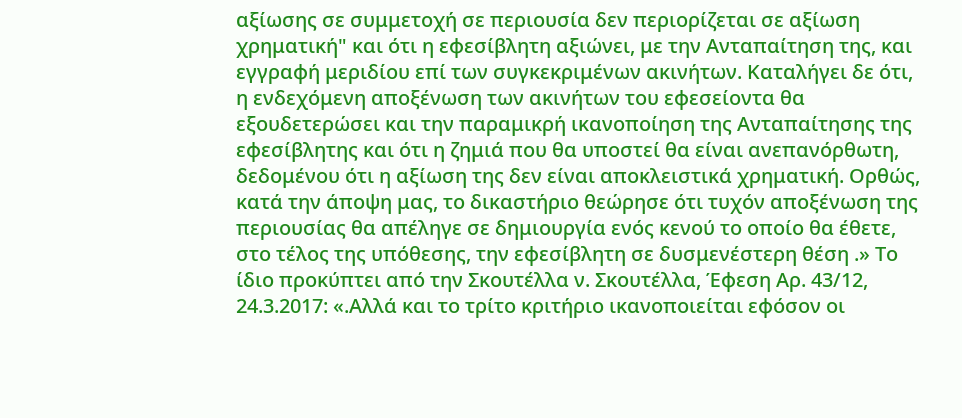αξίωσης σε συμμετοχή σε περιουσία δεν περιορίζεται σε αξίωση χρηματική" και ότι η εφεσίβλητη αξιώνει, με την Ανταπαίτηση της, και εγγραφή μεριδίου επί των συγκεκριμένων ακινήτων. Καταλήγει δε ότι, η ενδεχόμενη αποξένωση των ακινήτων του εφεσείοντα θα εξουδετερώσει και την παραμικρή ικανοποίηση της Ανταπαίτησης της εφεσίβλητης και ότι η ζημιά που θα υποστεί θα είναι ανεπανόρθωτη, δεδομένου ότι η αξίωση της δεν είναι αποκλειστικά χρηματική. Ορθώς, κατά την άποψη μας, το δικαστήριο θεώρησε ότι τυχόν αποξένωση της περιουσίας θα απέληγε σε δημιουργία ενός κενού το οποίο θα έθετε, στο τέλος της υπόθεσης, την εφεσίβλητη σε δυσμενέστερη θέση .» Το ίδιο προκύπτει από την Σκουτέλλα ν. Σκουτέλλα, Έφεση Αρ. 43/12, 24.3.2017: «.Αλλά και το τρίτο κριτήριο ικανοποιείται εφόσον οι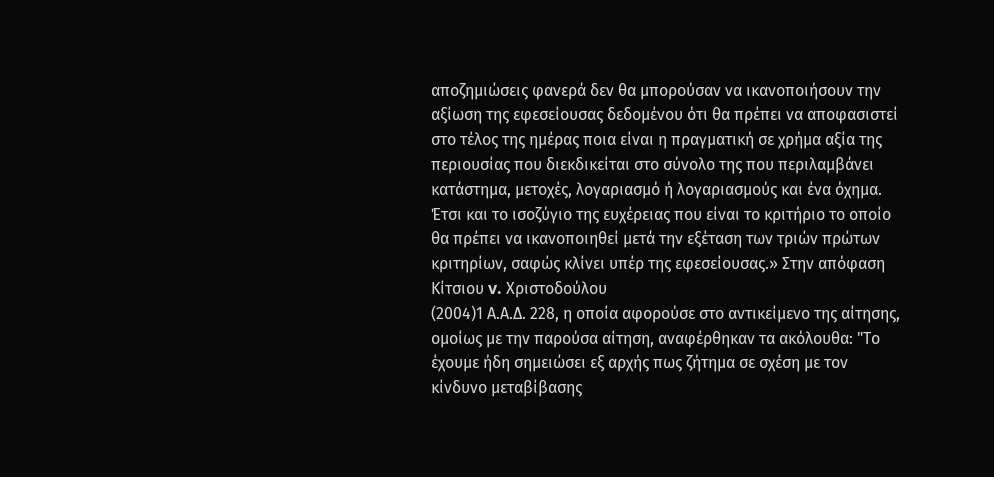αποζημιώσεις φανερά δεν θα μπορούσαν να ικανοποιήσουν την αξίωση της εφεσείουσας δεδομένου ότι θα πρέπει να αποφασιστεί στο τέλος της ημέρας ποια είναι η πραγματική σε χρήμα αξία της περιουσίας που διεκδικείται στο σύνολο της που περιλαμβάνει κατάστημα, μετοχές, λογαριασμό ή λογαριασμούς και ένα όχημα. Έτσι και το ισοζύγιο της ευχέρειας που είναι το κριτήριο το οποίο θα πρέπει να ικανοποιηθεί μετά την εξέταση των τριών πρώτων κριτηρίων, σαφώς κλίνει υπέρ της εφεσείουσας.» Στην απόφαση Κίτσιου v. Χριστοδούλου
(2004)1 Α.Α.Δ. 228, η οποία αφορούσε στο αντικείμενο της αίτησης, ομοίως με την παρούσα αίτηση, αναφέρθηκαν τα ακόλουθα: "Το έχουμε ήδη σημειώσει εξ αρχής πως ζήτημα σε σχέση με τον κίνδυνο μεταβίβασης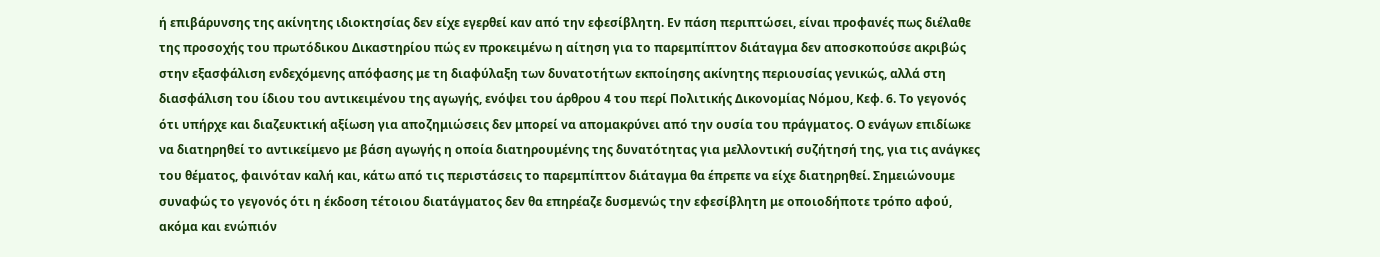ή επιβάρυνσης της ακίνητης ιδιοκτησίας δεν είχε εγερθεί καν από την εφεσίβλητη. Εν πάση περιπτώσει, είναι προφανές πως διέλαθε της προσοχής του πρωτόδικου Δικαστηρίου πώς εν προκειμένω η αίτηση για το παρεμπίπτον διάταγμα δεν αποσκοπούσε ακριβώς στην εξασφάλιση ενδεχόμενης απόφασης με τη διαφύλαξη των δυνατοτήτων εκποίησης ακίνητης περιουσίας γενικώς, αλλά στη διασφάλιση του ίδιου του αντικειμένου της αγωγής, ενόψει του άρθρου 4 του περί Πολιτικής Δικονομίας Νόμου, Κεφ. 6. Το γεγονός ότι υπήρχε και διαζευκτική αξίωση για αποζημιώσεις δεν μπορεί να απομακρύνει από την ουσία του πράγματος. Ο ενάγων επιδίωκε να διατηρηθεί το αντικείμενο με βάση αγωγής η οποία διατηρουμένης της δυνατότητας για μελλοντική συζήτησή της, για τις ανάγκες του θέματος, φαινόταν καλή και, κάτω από τις περιστάσεις το παρεμπίπτον διάταγμα θα έπρεπε να είχε διατηρηθεί. Σημειώνουμε συναφώς το γεγονός ότι η έκδοση τέτοιου διατάγματος δεν θα επηρέαζε δυσμενώς την εφεσίβλητη με οποιοδήποτε τρόπο αφού, ακόμα και ενώπιόν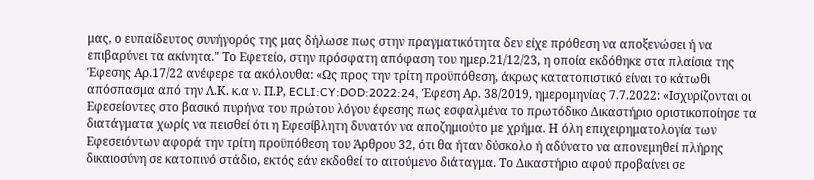μας, ο ευπαίδευτος συνήγορός της μας δήλωσε πως στην πραγματικότητα δεν είχε πρόθεση να αποξενώσει ή να επιβαρύνει τα ακίνητα." Το Εφετείο, στην πρόσφατη απόφαση του ημερ.21/12/23, η οποία εκδόθηκε στα πλαίσια της Έφεσης Αρ.17/22 ανέφερε τα ακόλουθα: «Ως προς την τρίτη προϋπόθεση, άκρως κατατοπιστικό είναι το κάτωθι απόσπασμα από την Λ.Κ. κ.α ν. Π.Ρ, ECLI:CY:DOD:2022:24, Έφεση Αρ. 38/2019, ημερομηνίας 7.7.2022: «Ισχυρίζονται οι Εφεσείοντες στο βασικό πυρήνα του πρώτου λόγου έφεσης πως εσφαλμένα το πρωτόδικο Δικαστήριο οριστικοποίησε τα διατάγματα χωρίς να πεισθεί ότι η Εφεσίβλητη δυνατόν να αποζημιούτο με χρήμα. Η όλη επιχειρηματολογία των Εφεσειόντων αφορά την τρίτη προϋπόθεση του Άρθρου 32, ότι θα ήταν δύσκολο ή αδύνατο να απονεμηθεί πλήρης δικαιοσύνη σε κατοπινό στάδιο, εκτός εάν εκδοθεί το αιτούμενο διάταγμα. Το Δικαστήριο αφού προβαίνει σε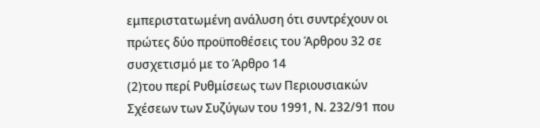εμπεριστατωμένη ανάλυση ότι συντρέχουν οι πρώτες δύο προϋποθέσεις του Άρθρου 32 σε συσχετισμό με το Άρθρο 14
(2)του περί Ρυθμίσεως των Περιουσιακών Σχέσεων των Συζύγων του 1991, Ν. 232/91 που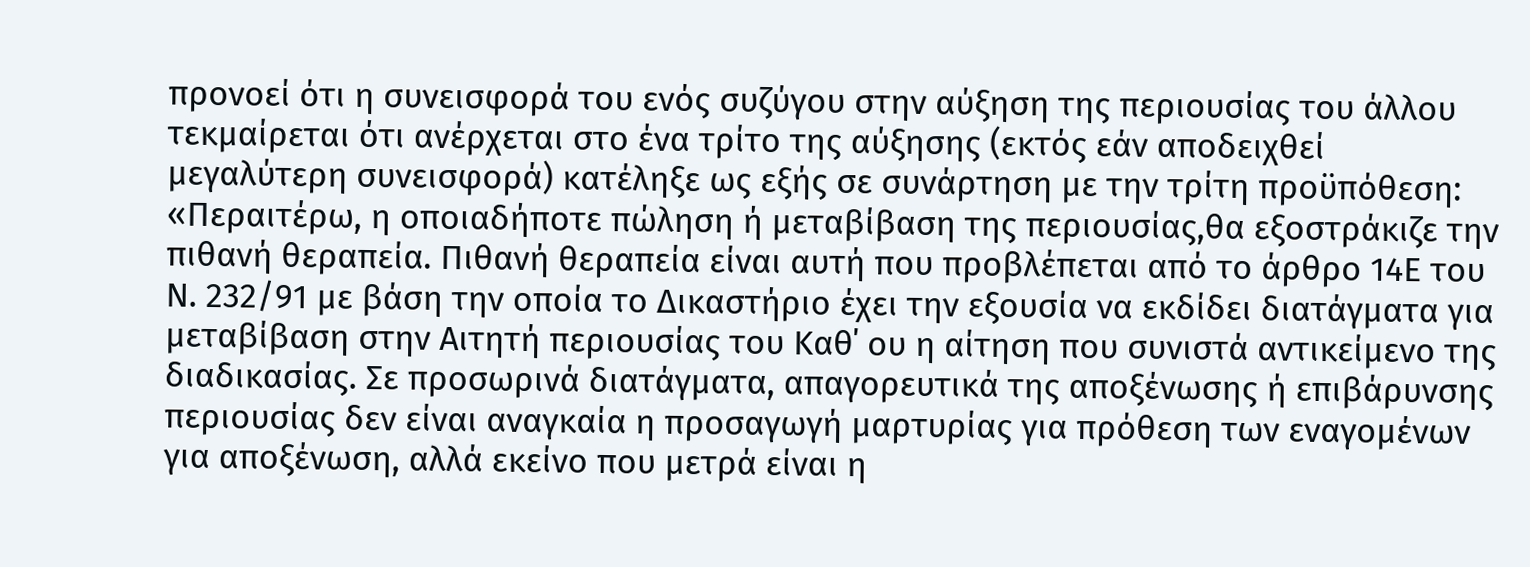προνοεί ότι η συνεισφορά του ενός συζύγου στην αύξηση της περιουσίας του άλλου τεκμαίρεται ότι ανέρχεται στο ένα τρίτο της αύξησης (εκτός εάν αποδειχθεί μεγαλύτερη συνεισφορά) κατέληξε ως εξής σε συνάρτηση με την τρίτη προϋπόθεση: «Περαιτέρω, η οποιαδήποτε πώληση ή μεταβίβαση της περιουσίας,θα εξοστράκιζε την πιθανή θεραπεία. Πιθανή θεραπεία είναι αυτή που προβλέπεται από το άρθρο 14Ε του Ν. 232/91 με βάση την οποία το Δικαστήριο έχει την εξουσία να εκδίδει διατάγματα για μεταβίβαση στην Αιτητή περιουσίας του Καθ΄ ου η αίτηση που συνιστά αντικείμενο της διαδικασίας. Σε προσωρινά διατάγματα, απαγορευτικά της αποξένωσης ή επιβάρυνσης περιουσίας δεν είναι αναγκαία η προσαγωγή μαρτυρίας για πρόθεση των εναγομένων για αποξένωση, αλλά εκείνο που μετρά είναι η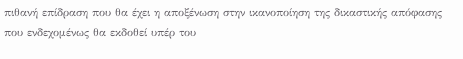πιθανή επίδραση που θα έχει η αποξένωση στην ικανοποίηση της δικαστικής απόφασης που ενδεχομένως θα εκδοθεί υπέρ του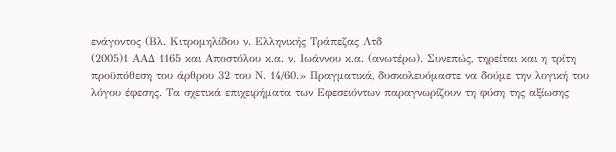ενάγοντος (Βλ. Κιτρομηλίδου ν. Ελληνικής Τράπεζας Λτδ
(2005)1 ΑΑΔ 1165 και Αποστόλου κ.α. ν. Ιωάννου κ.α. (ανωτέρω). Συνεπώς, τηρείται και η τρίτη προϋπόθεση του άρθρου 32 του Ν. 14/60.» Πραγματικά, δυσκολευόμαστε να δούμε την λογική του λόγου έφεσης. Τα σχετικά επιχειρήματα των Εφεσειόντων παραγνωρίζουν τη φύση της αξίωσης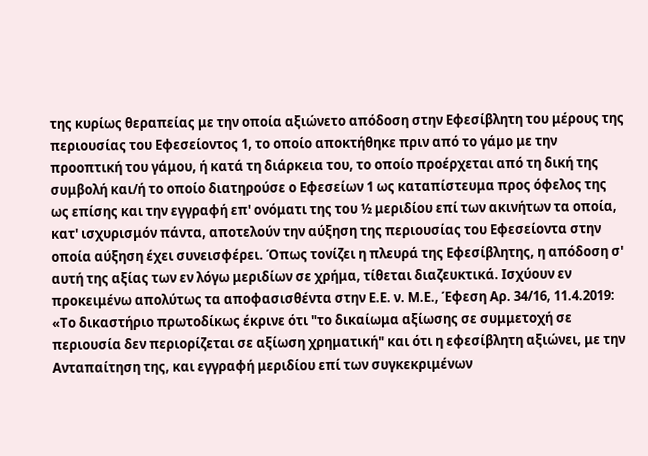της κυρίως θεραπείας με την οποία αξιώνετο απόδοση στην Εφεσίβλητη του μέρους της περιουσίας του Εφεσείοντος 1, το οποίο αποκτήθηκε πριν από το γάμο με την προοπτική του γάμου, ή κατά τη διάρκεια του, το οποίο προέρχεται από τη δική της συμβολή και/ή το οποίο διατηρούσε ο Εφεσείων 1 ως καταπίστευμα προς όφελος της ως επίσης και την εγγραφή επ' ονόματι της του ½ μεριδίου επί των ακινήτων τα οποία, κατ' ισχυρισμόν πάντα, αποτελούν την αύξηση της περιουσίας του Εφεσείοντα στην οποία αύξηση έχει συνεισφέρει. Όπως τονίζει η πλευρά της Εφεσίβλητης, η απόδοση σ' αυτή της αξίας των εν λόγω μεριδίων σε χρήμα, τίθεται διαζευκτικά. Ισχύουν εν προκειμένω απολύτως τα αποφασισθέντα στην Ε.Ε. ν. Μ.Ε., Έφεση Αρ. 34/16, 11.4.2019: «Το δικαστήριο πρωτοδίκως έκρινε ότι "το δικαίωμα αξίωσης σε συμμετοχή σε περιουσία δεν περιορίζεται σε αξίωση χρηματική" και ότι η εφεσίβλητη αξιώνει, με την Ανταπαίτηση της, και εγγραφή μεριδίου επί των συγκεκριμένων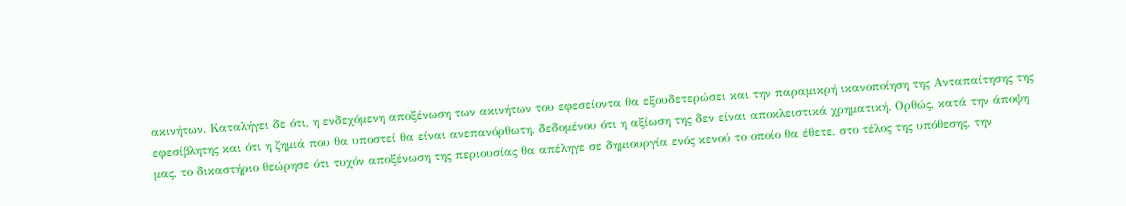ακινήτων. Καταλήγει δε ότι, η ενδεχόμενη αποξένωση των ακινήτων του εφεσείοντα θα εξουδετερώσει και την παραμικρή ικανοποίηση της Ανταπαίτησης της εφεσίβλητης και ότι η ζημιά που θα υποστεί θα είναι ανεπανόρθωτη, δεδομένου ότι η αξίωση της δεν είναι αποκλειστικά χρηματική. Ορθώς, κατά την άποψη μας, το δικαστήριο θεώρησε ότι τυχόν αποξένωση της περιουσίας θα απέληγε σε δημιουργία ενός κενού το οποίο θα έθετε, στο τέλος της υπόθεσης, την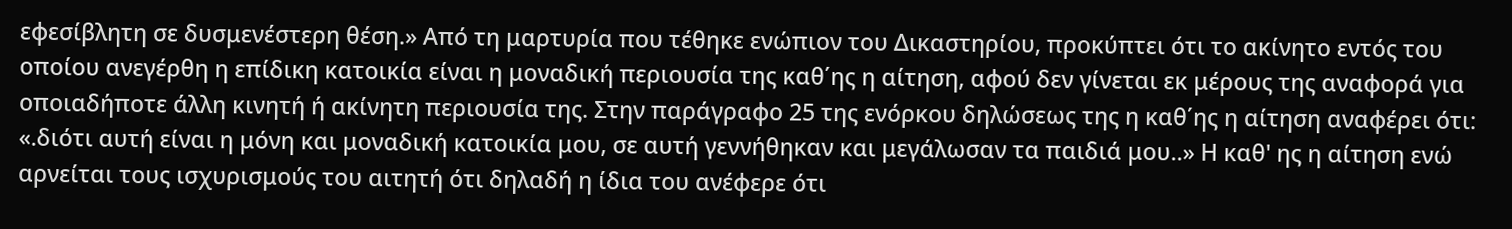εφεσίβλητη σε δυσμενέστερη θέση.» Από τη μαρτυρία που τέθηκε ενώπιον του Δικαστηρίου, προκύπτει ότι το ακίνητο εντός του οποίου ανεγέρθη η επίδικη κατοικία είναι η μοναδική περιουσία της καθ΄ης η αίτηση, αφού δεν γίνεται εκ μέρους της αναφορά για οποιαδήποτε άλλη κινητή ή ακίνητη περιουσία της. Στην παράγραφο 25 της ενόρκου δηλώσεως της η καθ΄ης η αίτηση αναφέρει ότι: «.διότι αυτή είναι η μόνη και μοναδική κατοικία μου, σε αυτή γεννήθηκαν και μεγάλωσαν τα παιδιά μου..» Η καθ' ης η αίτηση ενώ αρνείται τους ισχυρισμούς του αιτητή ότι δηλαδή η ίδια του ανέφερε ότι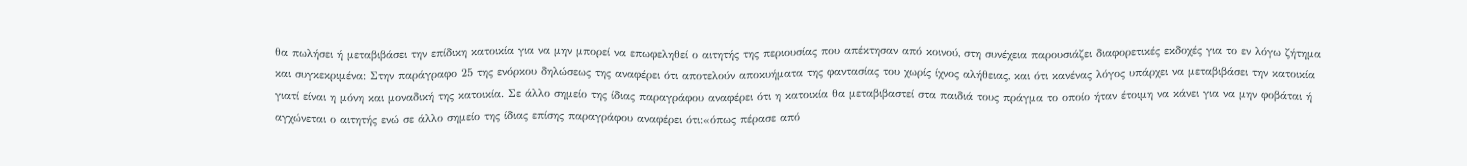θα πωλήσει ή μεταβιβάσει την επίδικη κατοικία για να μην μπορεί να επωφεληθεί ο αιτητής της περιουσίας που απέκτησαν από κοινού, στη συνέχεια παρουσιάζει διαφορετικές εκδοχές για το εν λόγω ζήτημα και συγκεκριμένα: Στην παράγραφο 25 της ενόρκου δηλώσεως της αναφέρει ότι αποτελούν αποκυήματα της φαντασίας του χωρίς ίχνος αλήθειας, και ότι κανένας λόγος υπάρχει να μεταβιβάσει την κατοικία γιατί είναι η μόνη και μοναδική της κατοικία. Σε άλλο σημείο της ίδιας παραγράφου αναφέρει ότι η κατοικία θα μεταβιβαστεί στα παιδιά τους πράγμα το οποίο ήταν έτοιμη να κάνει για να μην φοβάται ή αγχώνεται ο αιτητής ενώ σε άλλο σημείο της ίδιας επίσης παραγράφου αναφέρει ότι:«όπως πέρασε από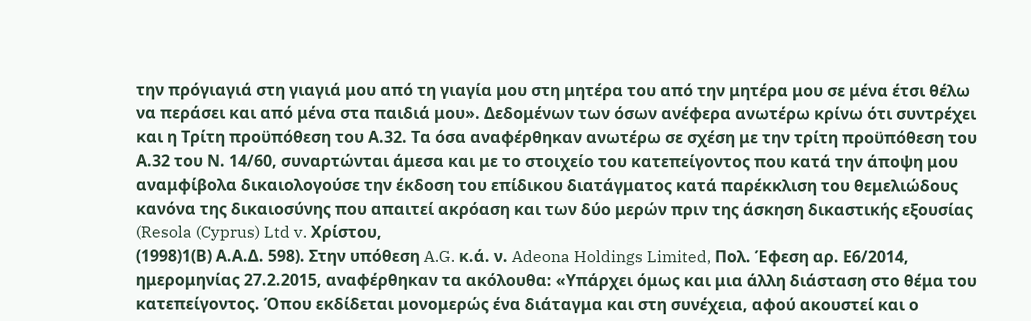την πρόγιαγιά στη γιαγιά μου από τη γιαγία μου στη μητέρα του από την μητέρα μου σε μένα έτσι θέλω να περάσει και από μένα στα παιδιά μου». Δεδομένων των όσων ανέφερα ανωτέρω κρίνω ότι συντρέχει και η Τρίτη προϋπόθεση του Α.32. Τα όσα αναφέρθηκαν ανωτέρω σε σχέση με την τρίτη προϋπόθεση του Α.32 του Ν. 14/60, συναρτώνται άμεσα και με το στοιχείο του κατεπείγοντος που κατά την άποψη μου αναμφίβολα δικαιολογούσε την έκδοση του επίδικου διατάγματος κατά παρέκκλιση του θεμελιώδους κανόνα της δικαιοσύνης που απαιτεί ακρόαση και των δύο μερών πριν της άσκηση δικαστικής εξουσίας (Resola (Cyprus) Ltd v. Χρίστου,
(1998)1(Β) Α.Α.Δ. 598). Στην υπόθεση A.G. κ.ά. ν. Adeona Holdings Limited, Πολ. Έφεση αρ. Ε6/2014, ημερομηνίας 27.2.2015, αναφέρθηκαν τα ακόλουθα: «Υπάρχει όμως και μια άλλη διάσταση στο θέμα του κατεπείγοντος. Όπου εκδίδεται μονομερώς ένα διάταγμα και στη συνέχεια, αφού ακουστεί και ο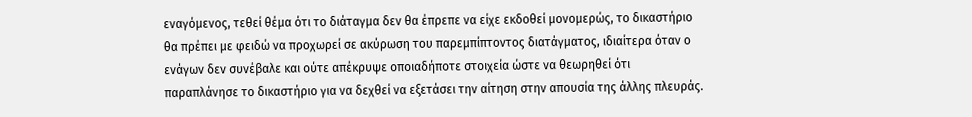εναγόμενος, τεθεί θέμα ότι το διάταγμα δεν θα έπρεπε να είχε εκδοθεί μονομερώς, το δικαστήριο θα πρέπει με φειδώ να προχωρεί σε ακύρωση του παρεμπίπτοντος διατάγματος, ιδιαίτερα όταν ο ενάγων δεν συνέβαλε και ούτε απέκρυψε οποιαδήποτε στοιχεία ώστε να θεωρηθεί ότι παραπλάνησε το δικαστήριο για να δεχθεί να εξετάσει την αίτηση στην απουσία της άλλης πλευράς.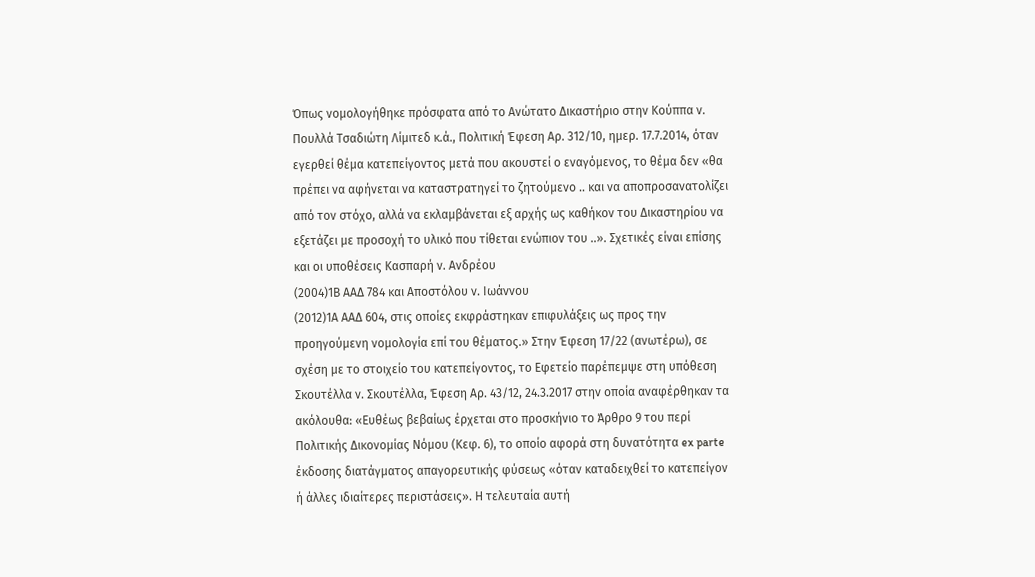Όπως νομολογήθηκε πρόσφατα από το Ανώτατο Δικαστήριο στην Κούππα ν. Πουλλά Τσαδιώτη Λίμιτεδ κ.ά., Πολιτική Έφεση Αρ. 312/10, ημερ. 17.7.2014, όταν εγερθεί θέμα κατεπείγοντος μετά που ακουστεί ο εναγόμενος, το θέμα δεν «θα πρέπει να αφήνεται να καταστρατηγεί το ζητούμενο .. και να αποπροσανατολίζει από τον στόχο, αλλά να εκλαμβάνεται εξ αρχής ως καθήκον του Δικαστηρίου να εξετάζει με προσοχή το υλικό που τίθεται ενώπιον του ..». Σχετικές είναι επίσης και οι υποθέσεις Κασπαρή ν. Ανδρέου
(2004)1Β ΑΑΔ 784 και Αποστόλου ν. Ιωάννου
(2012)1Α ΑΑΔ 604, στις οποίες εκφράστηκαν επιφυλάξεις ως προς την προηγούμενη νομολογία επί του θέματος.» Στην Έφεση 17/22 (ανωτέρω), σε σχέση με το στοιχείο του κατεπείγοντος, το Εφετείο παρέπεμψε στη υπόθεση Σκουτέλλα ν. Σκουτέλλα, Έφεση Αρ. 43/12, 24.3.2017 στην οποία αναφέρθηκαν τα ακόλουθα: «Ευθέως βεβαίως έρχεται στο προσκήνιο το Άρθρο 9 του περί Πολιτικής Δικονομίας Νόμου (Κεφ. 6), το οποίο αφορά στη δυνατότητα ex parte έκδοσης διατάγματος απαγορευτικής φύσεως «όταν καταδειχθεί το κατεπείγον ή άλλες ιδιαίτερες περιστάσεις». Η τελευταία αυτή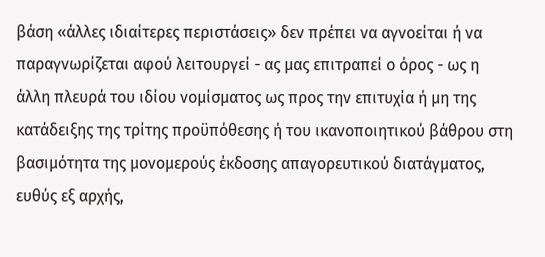βάση «άλλες ιδιαίτερες περιστάσεις» δεν πρέπει να αγνοείται ή να παραγνωρίζεται αφού λειτουργεί - ας μας επιτραπεί ο όρος - ως η άλλη πλευρά του ιδίου νομίσματος ως προς την επιτυχία ή μη της κατάδειξης της τρίτης προϋπόθεσης ή του ικανοποιητικού βάθρου στη βασιμότητα της μονομερούς έκδοσης απαγορευτικού διατάγματος, ευθύς εξ αρχής,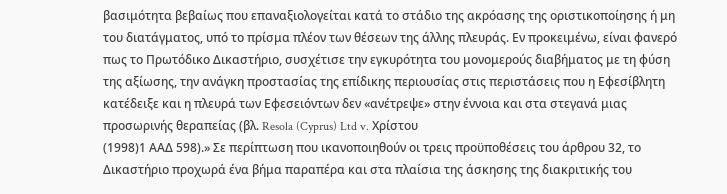βασιμότητα βεβαίως που επαναξιολογείται κατά το στάδιο της ακρόασης της οριστικοποίησης ή μη του διατάγματος, υπό το πρίσμα πλέον των θέσεων της άλλης πλευράς. Εν προκειμένω, είναι φανερό πως το Πρωτόδικο Δικαστήριο, συσχέτισε την εγκυρότητα του μονομερούς διαβήματος με τη φύση της αξίωσης, την ανάγκη προστασίας της επίδικης περιουσίας στις περιστάσεις που η Εφεσίβλητη κατέδειξε και η πλευρά των Εφεσειόντων δεν «ανέτρεψε» στην έννοια και στα στεγανά μιας προσωρινής θεραπείας (βλ. Resola (Cyprus) Ltd v. Χρίστου
(1998)1 ΑΑΔ 598).» Σε περίπτωση που ικανοποιηθούν οι τρεις προϋποθέσεις του άρθρου 32, το Δικαστήριο προχωρά ένα βήμα παραπέρα και στα πλαίσια της άσκησης της διακριτικής του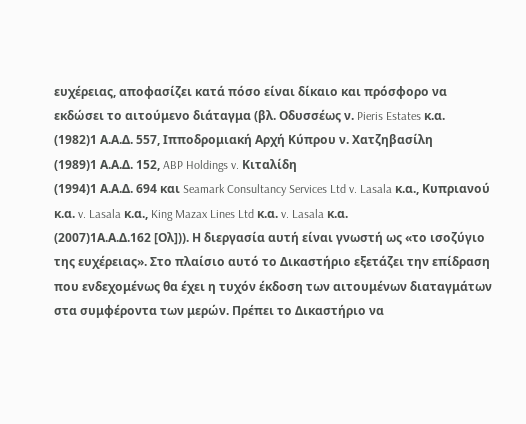ευχέρειας, αποφασίζει κατά πόσο είναι δίκαιο και πρόσφορο να εκδώσει το αιτούμενο διάταγμα (βλ. Οδυσσέως ν. Pieris Estates κ.α.
(1982)1 Α.Α.Δ. 557, Ιπποδρομιακή Αρχή Κύπρου ν. Χατζηβασίλη
(1989)1 Α.Α.Δ. 152, ABP Holdings v. Κιταλίδη
(1994)1 Α.Α.Δ. 694 και Seamark Consultancy Services Ltd v. Lasala κ.α., Κυπριανού κ.α. v. Lasala κ.α., King Mazax Lines Ltd κ.α. v. Lasala κ.α.
(2007)1Α.Α.Δ.162 [Ολ])). Η διεργασία αυτή είναι γνωστή ως «το ισοζύγιο της ευχέρειας». Στο πλαίσιο αυτό το Δικαστήριο εξετάζει την επίδραση που ενδεχομένως θα έχει η τυχόν έκδοση των αιτουμένων διαταγμάτων στα συμφέροντα των μερών. Πρέπει το Δικαστήριο να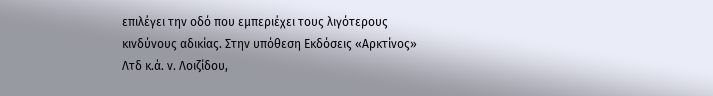επιλέγει την οδό που εμπεριέχει τους λιγότερους κινδύνους αδικίας. Στην υπόθεση Εκδόσεις «Αρκτίνος» Λτδ κ.ά. ν. Λοιζίδου,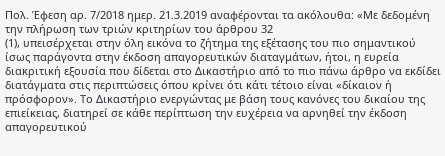Πολ. Έφεση αρ. 7/2018 ημερ. 21.3.2019 αναφέρονται τα ακόλουθα: «Με δεδομένη την πλήρωση των τριών κριτηρίων του άρθρου 32
(1), υπεισέρχεται στην όλη εικόνα το ζήτημα της εξέτασης του πιο σημαντικού ίσως παράγοντα στην έκδοση απαγορευτικών διαταγμάτων, ήτοι, η ευρεία διακριτική εξουσία που δίδεται στο Δικαστήριο από το πιο πάνω άρθρο να εκδίδει διατάγματα στις περιπτώσεις όπου κρίνει ότι κάτι τέτοιο είναι «δίκαιον ή πρόσφορον». Το Δικαστήριο ενεργώντας με βάση τους κανόνες του δικαίου της επιείκειας, διατηρεί σε κάθε περίπτωση την ευχέρεια να αρνηθεί την έκδοση απαγορευτικού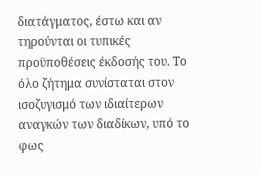διατάγματος, έστω και αν τηρούνται οι τυπικές προϋποθέσεις έκδοσής του. Το όλο ζήτημα συνίσταται στον ισοζυγισμό των ιδιαίτερων αναγκών των διαδίκων, υπό το φως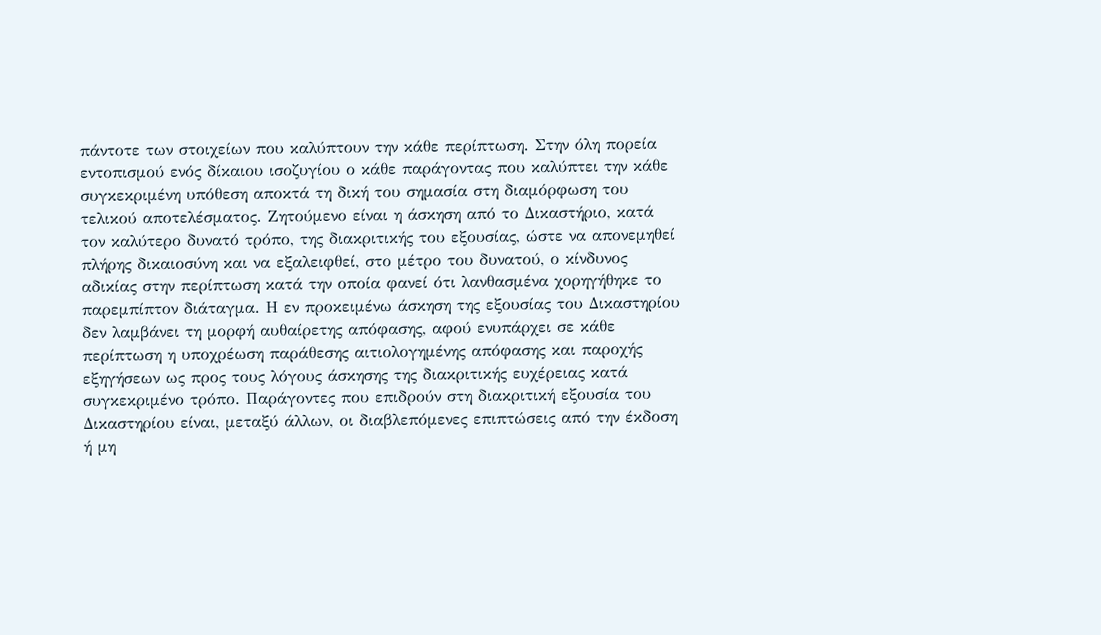πάντοτε των στοιχείων που καλύπτουν την κάθε περίπτωση. Στην όλη πορεία εντοπισμού ενός δίκαιου ισοζυγίου ο κάθε παράγοντας που καλύπτει την κάθε συγκεκριμένη υπόθεση αποκτά τη δική του σημασία στη διαμόρφωση του τελικού αποτελέσματος. Ζητούμενο είναι η άσκηση από το Δικαστήριο, κατά τον καλύτερο δυνατό τρόπο, της διακριτικής του εξουσίας, ώστε να απονεμηθεί πλήρης δικαιοσύνη και να εξαλειφθεί, στο μέτρο του δυνατού, ο κίνδυνος αδικίας στην περίπτωση κατά την οποία φανεί ότι λανθασμένα χορηγήθηκε το παρεμπίπτον διάταγμα. Η εν προκειμένω άσκηση της εξουσίας του Δικαστηρίου δεν λαμβάνει τη μορφή αυθαίρετης απόφασης, αφού ενυπάρχει σε κάθε περίπτωση η υποχρέωση παράθεσης αιτιολογημένης απόφασης και παροχής εξηγήσεων ως προς τους λόγους άσκησης της διακριτικής ευχέρειας κατά συγκεκριμένο τρόπο. Παράγοντες που επιδρούν στη διακριτική εξουσία του Δικαστηρίου είναι, μεταξύ άλλων, οι διαβλεπόμενες επιπτώσεις από την έκδοση ή μη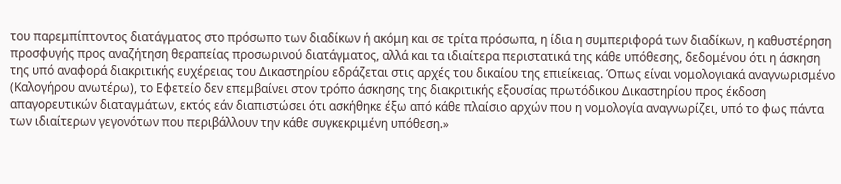του παρεμπίπτοντος διατάγματος στο πρόσωπο των διαδίκων ή ακόμη και σε τρίτα πρόσωπα, η ίδια η συμπεριφορά των διαδίκων, η καθυστέρηση προσφυγής προς αναζήτηση θεραπείας προσωρινού διατάγματος, αλλά και τα ιδιαίτερα περιστατικά της κάθε υπόθεσης, δεδομένου ότι η άσκηση της υπό αναφορά διακριτικής ευχέρειας του Δικαστηρίου εδράζεται στις αρχές του δικαίου της επιείκειας. Όπως είναι νομολογιακά αναγνωρισμένο (Καλογήρου ανωτέρω), το Εφετείο δεν επεμβαίνει στον τρόπο άσκησης της διακριτικής εξουσίας πρωτόδικου Δικαστηρίου προς έκδοση απαγορευτικών διαταγμάτων, εκτός εάν διαπιστώσει ότι ασκήθηκε έξω από κάθε πλαίσιο αρχών που η νομολογία αναγνωρίζει, υπό το φως πάντα των ιδιαίτερων γεγονότων που περιβάλλουν την κάθε συγκεκριμένη υπόθεση.»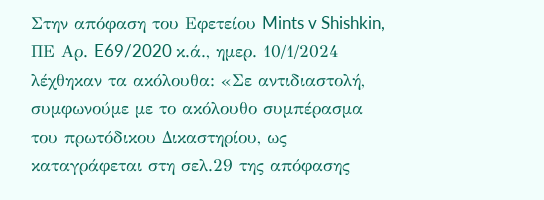Στην απόφαση του Εφετείου Mints v Shishkin, ΠΕ Αρ. E69/2020 κ.ά., ημερ. 10/1/2024 λέχθηκαν τα ακόλουθα: «Σε αντιδιαστολή, συμφωνούμε με το ακόλουθο συμπέρασμα του πρωτόδικου Δικαστηρίου, ως καταγράφεται στη σελ.29 της απόφασης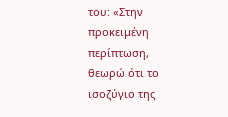του: «Στην προκειμένη περίπτωση, θεωρώ ότι το ισοζύγιο της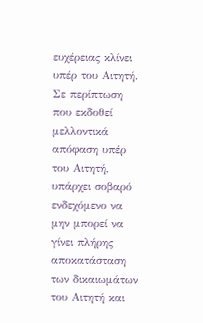ευχέρειας κλίνει υπέρ του Αιτητή. Σε περίπτωση που εκδοθεί μελλοντικά απόφαση υπέρ του Αιτητή, υπάρχει σοβαρό ενδεχόμενο να μην μπορεί να γίνει πλήρης αποκατάσταση των δικαιωμάτων του Αιτητή και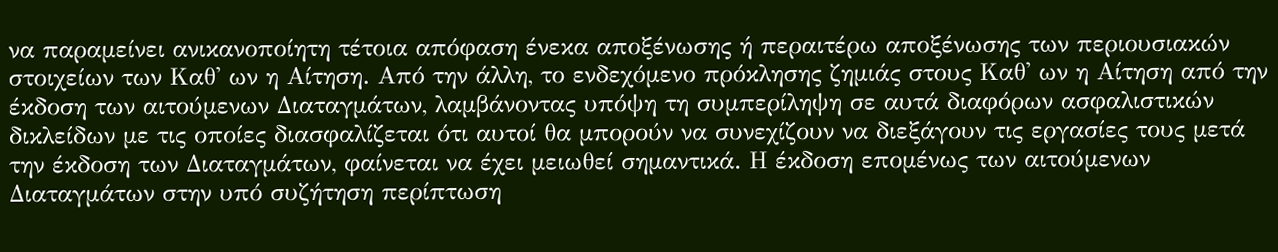να παραμείνει ανικανοποίητη τέτοια απόφαση ένεκα αποξένωσης ή περαιτέρω αποξένωσης των περιουσιακών στοιχείων των Καθ' ων η Αίτηση. Από την άλλη, το ενδεχόμενο πρόκλησης ζημιάς στους Καθ' ων η Αίτηση από την έκδοση των αιτούμενων Διαταγμάτων, λαμβάνοντας υπόψη τη συμπερίληψη σε αυτά διαφόρων ασφαλιστικών δικλείδων με τις οποίες διασφαλίζεται ότι αυτοί θα μπορούν να συνεχίζουν να διεξάγουν τις εργασίες τους μετά την έκδοση των Διαταγμάτων, φαίνεται να έχει μειωθεί σημαντικά. Η έκδοση επομένως των αιτούμενων Διαταγμάτων στην υπό συζήτηση περίπτωση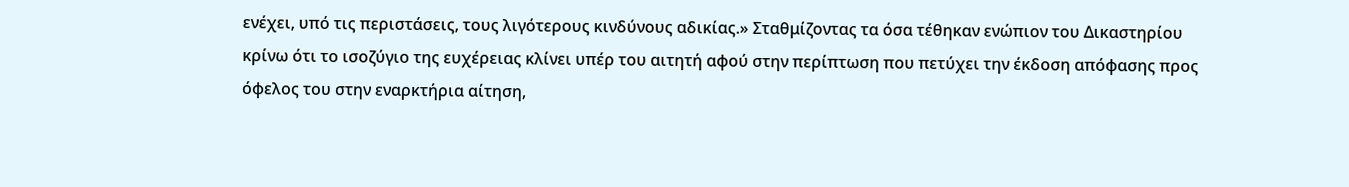ενέχει, υπό τις περιστάσεις, τους λιγότερους κινδύνους αδικίας.» Σταθμίζοντας τα όσα τέθηκαν ενώπιον του Δικαστηρίου κρίνω ότι το ισοζύγιο της ευχέρειας κλίνει υπέρ του αιτητή αφού στην περίπτωση που πετύχει την έκδοση απόφασης προς όφελος του στην εναρκτήρια αίτηση,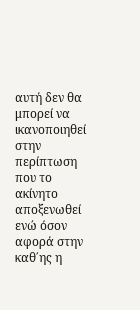αυτή δεν θα μπορεί να ικανοποιηθεί στην περίπτωση που το ακίνητο αποξενωθεί ενώ όσον αφορά στην καθ΄ης η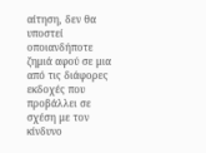αίτηση, δεν θα υποστεί οποιανδήποτε ζημιά αφού σε μια από τις διάφορες εκδοχές που προβάλλει σε σχέση με τον κίνδυνο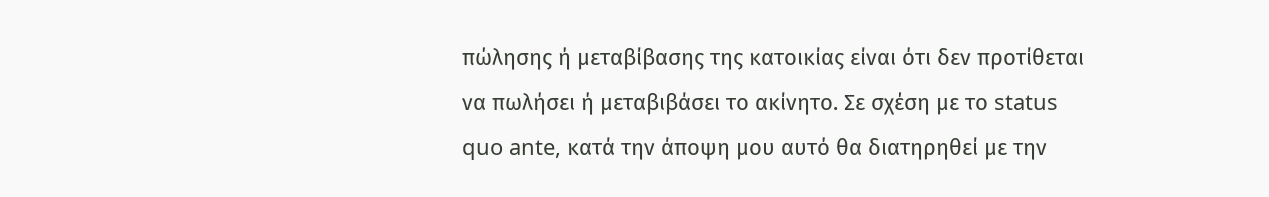πώλησης ή μεταβίβασης της κατοικίας είναι ότι δεν προτίθεται να πωλήσει ή μεταβιβάσει το ακίνητο. Σε σχέση με το status quo ante, κατά την άποψη μου αυτό θα διατηρηθεί με την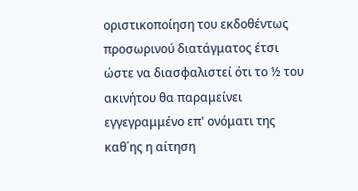οριστικοποίηση του εκδοθέντως προσωρινού διατάγματος έτσι ώστε να διασφαλιστεί ότι το ½ του ακινήτου θα παραμείνει εγγεγραμμένο επ' ονόματι της καθ΄ης η αίτηση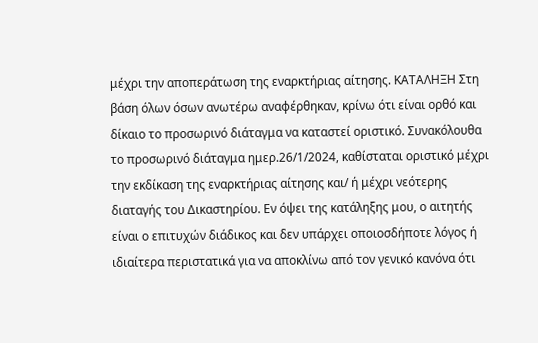μέχρι την αποπεράτωση της εναρκτήριας αίτησης. ΚΑΤΑΛΗΞΗ Στη βάση όλων όσων ανωτέρω αναφέρθηκαν, κρίνω ότι είναι ορθό και δίκαιο το προσωρινό διάταγμα να καταστεί οριστικό. Συνακόλουθα το προσωρινό διάταγμα ημερ.26/1/2024, καθίσταται οριστικό μέχρι την εκδίκαση της εναρκτήριας αίτησης και/ ή μέχρι νεότερης διαταγής του Δικαστηρίου. Εν όψει της κατάληξης μου, ο αιτητής είναι ο επιτυχών διάδικος και δεν υπάρχει οποιοσδήποτε λόγος ή ιδιαίτερα περιστατικά για να αποκλίνω από τον γενικό κανόνα ότι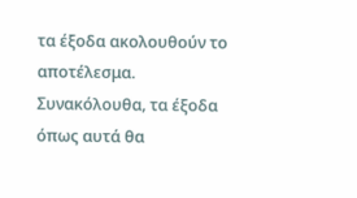τα έξοδα ακολουθούν το αποτέλεσμα. Συνακόλουθα, τα έξοδα όπως αυτά θα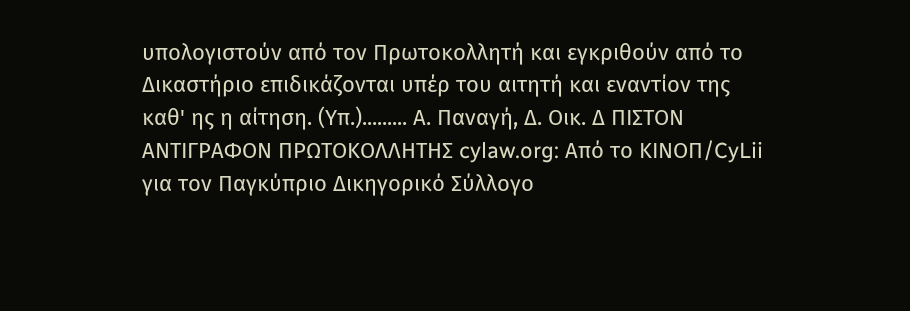υπολογιστούν από τον Πρωτοκολλητή και εγκριθούν από το Δικαστήριο επιδικάζονται υπέρ του αιτητή και εναντίον της καθ' ης η αίτηση. (Υπ.)......... Α. Παναγή, Δ. Οικ. Δ ΠΙΣΤΟΝ ΑΝΤΙΓΡΑΦΟΝ ΠΡΩΤΟΚΟΛΛΗΤΗΣ cylaw.org: Από το ΚΙΝOΠ/CyLii για τον Παγκύπριο Δικηγορικό Σύλλογο